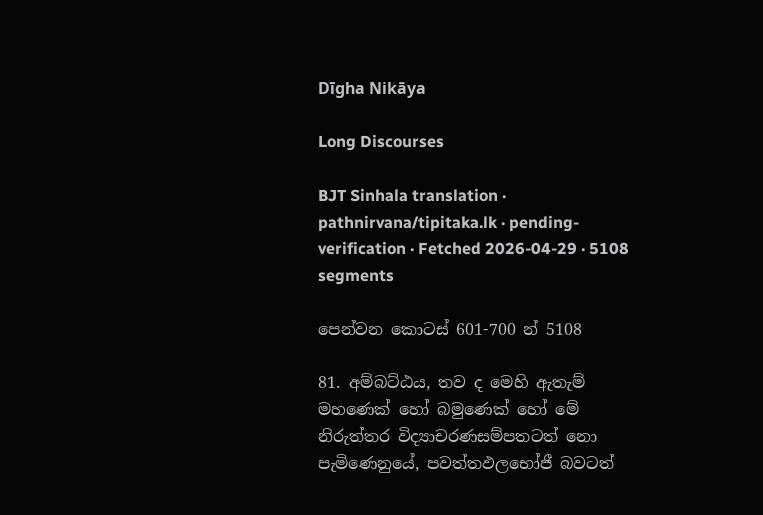Dīgha Nikāya

Long Discourses

BJT Sinhala translation · pathnirvana/tipitaka.lk · pending-verification · Fetched 2026-04-29 · 5108 segments

පෙන්වන කොටස් 601-700 න් 5108

81. අම්බට්ඨය, තව ද මෙහි ඇතැම් මහණෙක් හෝ බමුණෙක් හෝ මේ නිරුත්තර විද්‍යාචරණසම්පතටත් නො පැමිණෙනුයේ, පවත්තඵලභෝජී බවටත්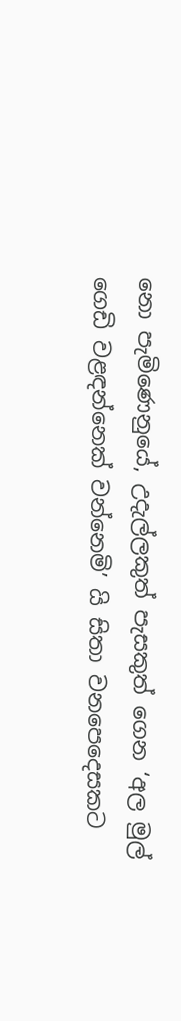නො පැමිණෙනුයේ, උදැල්ලකුත් පැසකුත් ගෙන ‘අල මුල් ගෙඩි වළඳන්නෙක් වන්නෙමි’ යි සිතා වනපෙදෙසකට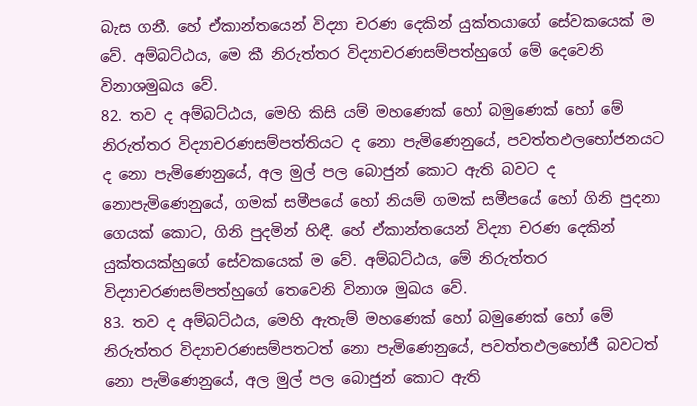බැස ගනී. හේ ඒකාන්තයෙන් විද්‍යා චරණ දෙකින් යුක්තයාගේ සේවකයෙක් ම වේ. අම්බට්ඨය, මෙ කී නිරුත්තර විද්‍යාචරණසම්පත්හුගේ මේ දෙවෙනි විනාශමුඛය වේ.
82. තව ද අම්බට්ඨය, මෙහි කිසි යම් මහණෙක් හෝ බමුණෙක් හෝ මේ නිරුත්තර විද්‍යාචරණසම්පත්තියට ද නො පැමිණෙනුයේ, පවත්තඵලභෝජනයට ද නො පැමිණෙනුයේ, අල මුල් පල බොජුන් කොට ඇති බවට ද නොපැමිණෙනුයේ, ගමක් සමීපයේ හෝ නියම් ගමක් සමීපයේ හෝ ගිනි පුදනා ගෙයක් කොට, ගිනි පුදමින් හිඳී. හේ ඒකාන්තයෙන් විද්‍යා චරණ දෙකින් යුක්තයක්හුගේ සේවකයෙක් ම වේ. අම්බට්ඨය, මේ නිරුත්තර විද්‍යාචරණසම්පත්හුගේ තෙවෙනි විනාශ මුඛය වේ.
83. තව ද අම්බට්ඨය, මෙහි ඇතැම් මහණෙක් හෝ බමුණෙක් හෝ මේ නිරුත්තර විද්‍යාචරණසම්පතටත් නො පැමිණෙනුයේ, පවත්තඵලභෝජී බවටත් නො පැමිණෙනුයේ, අල මුල් පල බොජුන් කොට ඇති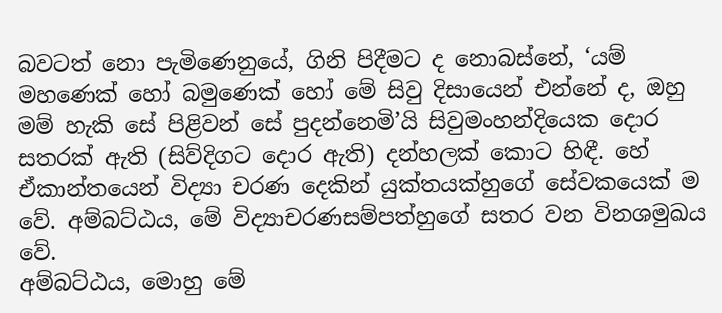බවටත් නො පැමිණෙනුයේ, ගිනි පිදීමට ද නොබස්නේ, ‘යම් මහණෙක් හෝ බමුණෙක් හෝ මේ සිවු දිසායෙන් එන්නේ ද, ඔහු මම් හැකි සේ පිළිවන් සේ පුදන්නෙමි’යි සිවුමංහන්දියෙක දොර සතරක් ඇති (සිව්දිගට දොර ඇති) දන්හලක් කොට හිඳී. හේ ඒකාන්තයෙන් විද්‍යා චරණ දෙකින් යුක්තයක්හුගේ සේවකයෙක් ම වේ. අම්බට්ඨය, මේ විද්‍යාචරණසම්පත්හුගේ සතර වන විනශමුඛය වේ.
අම්බට්ඨය, මොහු මේ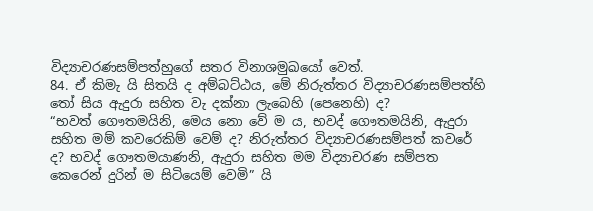විද්‍යාචරණසම්පත්හුගේ සතර විනාශමුඛයෝ වෙත්.
84. ඒ කිමැ යි සිතයි ද අම්බට්ඨය, මේ නිරුත්තර විද්‍යාචරණසම්පත්හි තෝ සිය ඇදුරා සහිත වැ දක්නා ලැබෙහි (පෙනෙහි) ද?
“භවත් ගෞතමයිනි, මෙය නො වේ ම ය, භවද් ගෞතමයිනි, ඇදුරා සහිත මම් කවරෙකිම් වෙම් ද? නිරුත්තර විද්‍යාචරණසම්පත් කවරේ ද? භවද් ගෞතමයාණනි, ඇදුරා සහිත මම විද්‍යාචරණ සම්පත කෙරෙන් දුරින් ම සිටියෙම් වෙමි” යි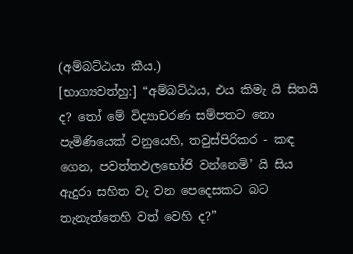(අම්බට්ඨයා කීය.)
[භාග්‍යවත්හු:] “අම්බට්ඨය, එය කිමැ යි සිතයි ද? තෝ මේ විද්‍යාචරණ සම්පතට නො පැමිණියෙක් වනුයෙහි, තවුස්පිරිකර - කඳ ගෙන, පවත්තඵලභෝජි වන්නෙමි’ යි සිය ඇදුරා සහිත වැ වන පෙදෙසකට බට තැනැත්තෙහි වත් වෙහි ද?”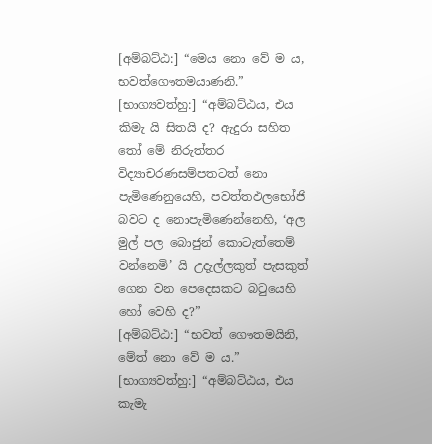[අම්බට්ඨ:] “මෙය නො වේ ම ය, භවත්ගෞතමයාණනි.”
[භාග්‍යවත්හු:] “අම්බට්ඨය, එය කිමැ යි සිතයි ද? ඇදුරා සහිත තෝ මේ නිරුත්තර විද්‍යාචරණසම්පතටත් නො පැමිණෙනුයෙහි, පවත්තඵලභෝජි බවට ද නොපැමිණෙන්නෙහි, ‘අල මුල් පල බොජුන් කොටැත්තෙම් වන්නෙමි’ යි උදැල්ලකුත් පැසකුත් ගෙන වන පෙදෙසකට බටුයෙහි හෝ වෙහි ද?”
[අම්බට්ඨ:] “භවත් ගෞතමයිනි, මේත් නො වේ ම ය.”
[භාග්‍යවත්හු:] “අම්බට්ඨය, එය කැමැ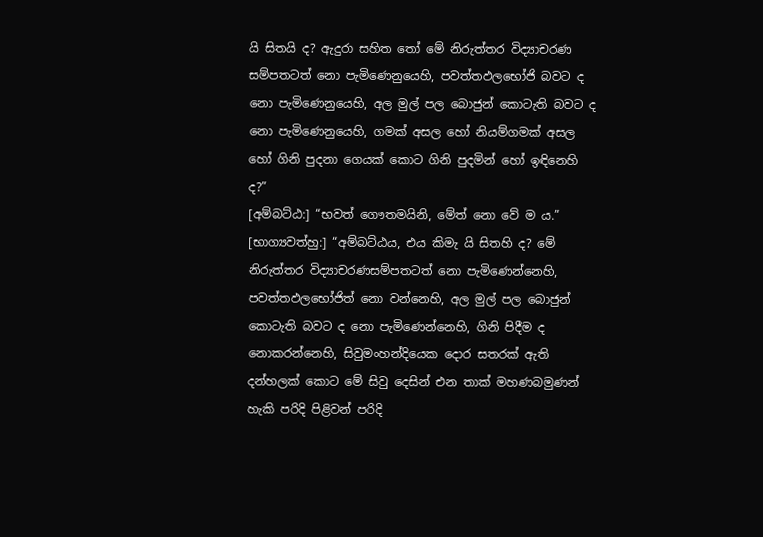යි සිතයි ද? ඇදුරා සහිත තෝ මේ නිරුත්තර විද්‍යාචරණ සම්පතටත් නො පැමිණෙනුයෙහි, පවත්තඵලභෝජි බවට ද නො පැමිණෙනුයෙහි, අල මුල් පල බොජුන් කොටැති බවට ද නො පැමිණෙනුයෙහි, ගමක් අසල හෝ නියම්ගමක් අසල හෝ ගිනි පුදනා ගෙයක් කොට ගිනි පුදමින් හෝ ඉඳිනෙහි ද?”
[අම්බට්ඨ:] “භවත් ගෞතමයිනි, මේත් නො වේ ම ය.”
[භාග්‍යවත්හු:] “අම්බට්ඨය, එය කිමැ යි සිතහි ද? මේ නිරුත්තර විද්‍යාචරණසම්පතටත් නො පැමිණෙන්නෙහි, පවත්තඵලභෝජිත් නො වන්නෙහි, අල මුල් පල බොජුන් කොටැති බවට ද නො පැමිණෙන්නෙහි, ගිනි පිදීම ද නොකරන්නෙහි, සිවුමංහන්දියෙක දොර සතරක් ඇති දන්හලක් කොට මේ සිවු දෙසින් එන තාක් මහණබමුණන් හැකි පරිදි පිළිවන් පරිදි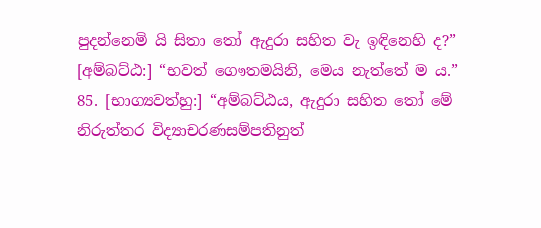පුදන්නෙමි යි සිතා තෝ ඇදුරා සහිත වැ ඉඳිනෙහි ද?”
[අම්බට්ඨ:] “භවත් ගෞතමයිනි, මෙය නැත්තේ ම ය.”
85. [භාග්‍යවත්හු:] “අම්බට්ඨය, ඇදුරා සහිත තෝ මේ නිරුත්තර විද්‍යාචරණසම්පතිනුත්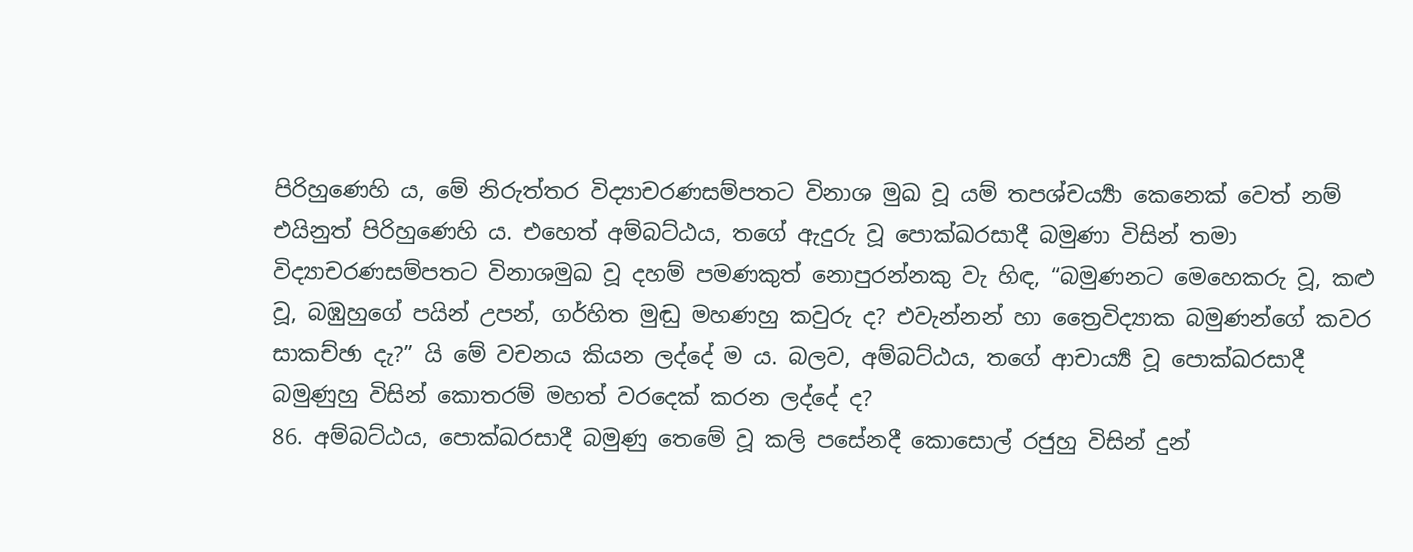පිරිහුණෙහි ය, මේ නිරුත්තර විද්‍යාචරණසම්පතට විනාශ මුඛ වූ යම් තපශ්චර්‍ය්‍යා කෙනෙක් වෙත් නම් එයිනුත් පිරිහුණෙහි ය. එහෙත් අම්බට්ඨය, තගේ ඇදුරු වූ පොක්ඛරසාදී බමුණා විසින් තමා විද්‍යාචරණසම්පතට විනාශමුඛ වූ දහම් පමණකුත් නොපුරන්නකු වැ හිඳ, “බමුණනට මෙහෙකරු වූ, කළු වූ, බඹුහුගේ පයින් උපන්, ගර්හිත මුඬු මහණහු කවුරු ද? එවැන්නන් හා ත්‍රෛවිද්‍යාක බමුණන්ගේ කවර සාකච්ඡා දැ?” යි මේ වචනය කියන ලද්දේ ම ය. බලව, අම්බට්ඨය, තගේ ආචාර්‍ය්‍ය වූ පොක්ඛරසාදී බමුණුහු විසින් කොතරම් මහත් වරදෙක් කරන ලද්දේ ද?
86. අම්බට්ඨය, පොක්ඛරසාදී බමුණු තෙමේ වූ කලි පසේනදී කොසොල් රජුහු විසින් දුන්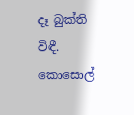දෑ බුක්ති විඳී. කොසොල්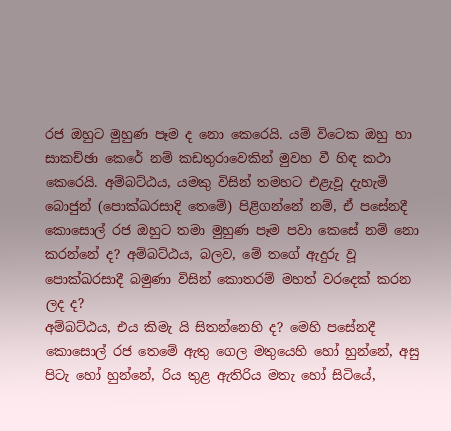රජ ඔහුට මුහුණ පෑම ද නො කෙරෙයි. යම් විටෙක ඔහු හා සාකච්ඡා කෙරේ නම් කඩතුරාවෙකින් මුවහ වී හිඳ කථා කෙරෙයි. අම්බට්ඨය, යමකු විසින් තමහට එළැවූ දැහැමි බොජුන් (පොක්ඛරසාදි තෙමේ) පිළිගන්නේ නම්, ඒ පසේනදී කොසොල් රජ ඔහුට තමා මුහුණ පෑම පවා කෙසේ නම් නො කරන්නේ ද? අම්බට්ඨය, බලව, මේ තගේ ඇදුරු වූ පොක්ඛරසාදී බමුණා විසින් කොතරම් මහත් වරදෙක් කරන ලද ද?
අම්බට්ඨය, එය කිමැ යි සිතන්නෙහි ද? මෙහි පසේනදී කොසොල් රජ තෙමේ ඇතු ගෙල මතුයෙහි හෝ හුන්නේ, අසු පිටැ හෝ හුන්නේ, රිය තුළ ඇතිරිය මතැ හෝ සිටියේ,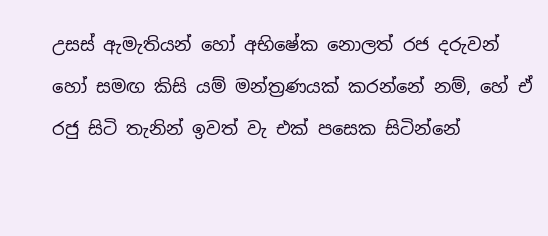උසස් ඇමැතියන් හෝ අභිෂේක නොලත් රජ දරුවන් හෝ සමඟ කිසි යම් මන්ත්‍රණයක් කරන්නේ නම්, හේ ඒ රජු සිටි තැනින් ඉවත් වැ එක් පසෙක සිටින්නේ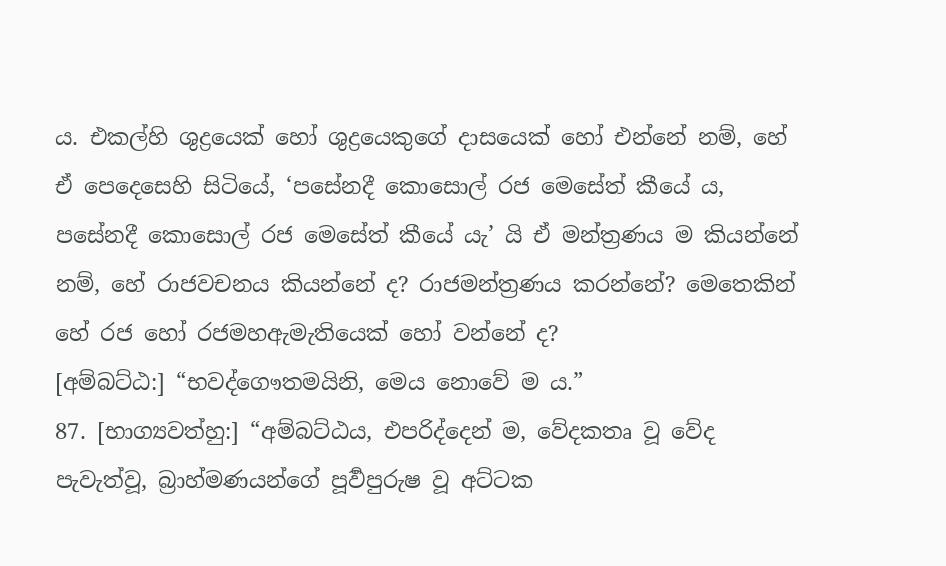ය. එකල්හි ශුද්‍රයෙක් හෝ ශුද්‍රයෙකුගේ දාසයෙක් හෝ එන්නේ නම්, හේ ඒ පෙදෙසෙහි සිටියේ, ‘පසේනදී කොසොල් රජ මෙසේත් කීයේ ය, පසේනදී කොසොල් රජ මෙසේත් කීයේ යැ’ යි ඒ මන්ත්‍රණය ම කියන්නේ නම්, හේ රාජවචනය කියන්නේ ද? රාජමන්ත්‍රණය කරන්නේ? මෙතෙකින් හේ රජ හෝ රජමහඇමැතියෙක් හෝ වන්නේ ද?
[අම්බට්ඨ:] “භවද්ගෞතමයිනි, මෙය නොවේ ම ය.”
87. [භාග්‍යවත්හු:] “අම්බට්ඨය, එපරිද්දෙන් ම, වේදකතෘ වූ වේද පැවැත්වූ, බ්‍රාහ්මණයන්ගේ පූර්‍වපුරුෂ වූ අට්ටක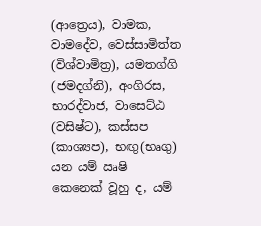(ආත්‍රෙය), වාමක, වාමදේව, වෙස්සාමිත්ත (විශ්වාමිත්‍ර), යමතග්ගි (ජමදග්නි), අංගිරස, භාරද්වාජ, වාසෙට්ඨ (වසිෂ්ට), කස්සප (කාශ්‍යප), භඟු(භෘගු) යන යම් ඍෂි කෙනෙක් වූහු ද, යම්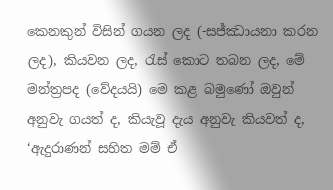කෙනකුන් විසින් ගයන ලද (-සජ්ඣායනා කරන ලද), කියවන ලද, රැස් කොට තබන ලද, මේ මන්ත්‍රපද (වේදයයි) මෙ කළ බමුණෝ ඔවුන් අනුවැ ගයත් ද, කියැවූ දැය අනුවැ කියවත් ද, ‘ඇදුරාණන් සහිත මම් ඒ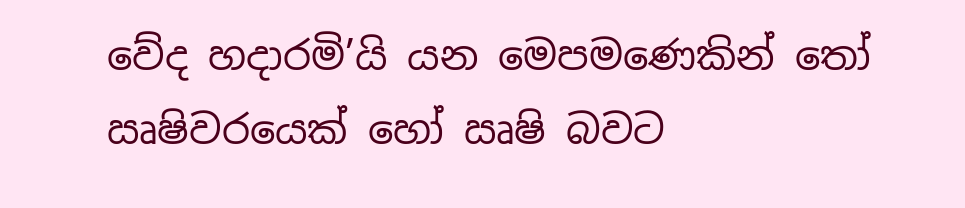වේද හදාරමි’යි යන මෙපමණෙකින් තෝ ඍෂිවරයෙක් හෝ ඍෂි බවට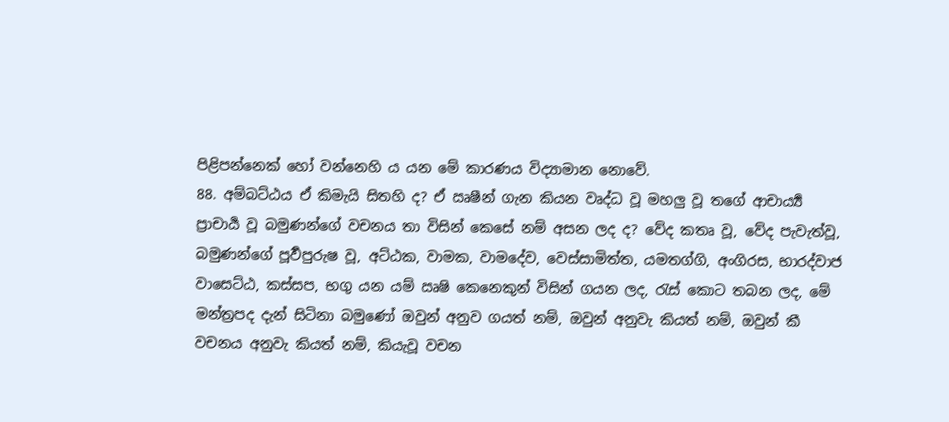පිළිපන්නෙක් හෝ වන්නෙහි ය යන මේ කාරණය විද්‍යාමාන නොවේ.
88. අම්බට්ඨය ඒ කිමැයි සිතහි ද? ඒ ඍෂීන් ගැන කියන වෘද්ධ වූ මහලු වූ තගේ ආචාර්‍ය්‍ය ප්‍රාචාර්‍ය වූ බමුණන්ගේ වචනය තා විසින් කෙසේ නම් අසන ලද ද? වේද කතෘ වූ, වේද පැවැත්වූ, බමුණන්ගේ පූර්‍වපුරුෂ වූ, අට්ඨක, වාමක, වාමදේව, වෙස්සාමිත්ත, යමතග්ගි, අංගිරස, භාරද්වාජ වාසෙට්ඨ, කස්සප, භගු යන යම් ඍෂි කෙනෙකුන් විසින් ගයන ලද, රැස් කොට තබන ලද, මේ මන්ත්‍රපද දැන් සිටිනා බමුණෝ ඔවුන් අනුව ගයත් නම්, ඔවුන් අනුවැ කියත් නම්, ඔවුන් කී වචනය අනුවැ කියත් නම්, කියැවූ වචන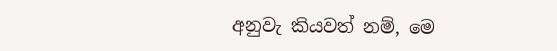අනුවැ කියවත් නම්, මෙ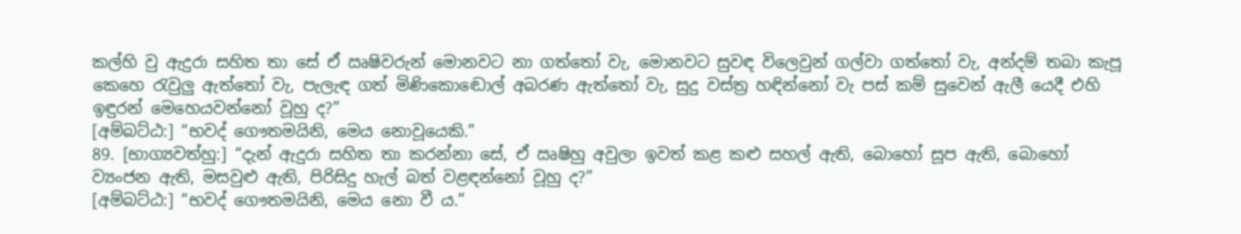කල්හි වු ඇදුරා සහිත තා සේ ඒ ඍෂිවරුන් මොනවට නා ගත්තෝ වැ, මොනවට සුවඳ විලෙවුන් ගල්වා ගත්තෝ වැ, අන්දම් තබා කැපූ කෙහෙ රැවුලු ඇත්තෝ වැ, පැලැඳ ගත් මිණිකොඬොල් අබරණ ඇත්තෝ වැ, සුදු වස්ත්‍ර හඳින්නෝ වැ පස් කම් සුවෙන් ඇලී යෙදී එහි ඉඳුරන් මෙහෙයවන්නෝ වූහු ද?”
[අම්බට්ඨ:] “භවද් ගෞතමයිනි, මෙය නොවූයෙකි.”
89. [භාග්‍යවත්හු:] “දැන් ඇදුරා සහිත තා කරන්නා සේ, ඒ ඍෂිහු අවුලා ඉවත් කළ කළු සහල් ඇති, බොහෝ සූප ඇති, බොහෝ ව්‍යංජන ඇති, මසවුළු ඇති, පිරිසිදු හැල් බත් වළඳන්නෝ වූහු ද?”
[අම්බට්ඨ:] “භවද් ගෞතමයිනි, මෙය නො වී ය.”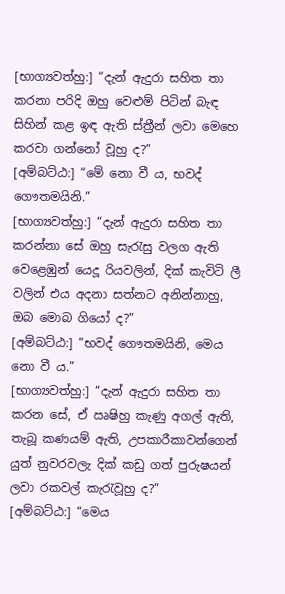[භාග්‍යවත්හු:] “දැන් ඇදුරා සහිත තා කරනා පරිදි ඔහු වෙළුම් පිටින් බැඳ සිහින් කළ ඉඳ ඇති ස්ත්‍රීන් ලවා මෙහෙ කරවා ගන්නෝ වූහු ද?”
[අම්බට්ඨ:] “මේ නො වී ය, භවද් ගෞතමයිනි.”
[භාග්‍යවත්හු:] “දැන් ඇදුරා සහිත තා කරන්නා සේ ඔහු සැරැසු වලග ඇති වෙළෙඹුන් යෙදූ රියවලින්, දික් කැවිටි ලී වලින් එය අදනා සත්නට අනින්නාහු, ඔබ මොබ ගියෝ ද?”
[අම්බට්ඨ:] “භවද් ගෞතමයිනි, මෙය නො වී ය.”
[භාග්‍යවත්හු:] “දැන් ඇදුරා සහිත තා කරන සේ, ඒ ඍෂිහු කැණු අගල් ඇති, තැබූ කණයම් ඇති, උපකාරීකාවන්ගෙන් යුත් නුවරවලැ දික් කඩු ගත් පුරුෂයන් ලවා රකවල් කැරැවූහු ද?”
[අම්බට්ඨ:] “මෙය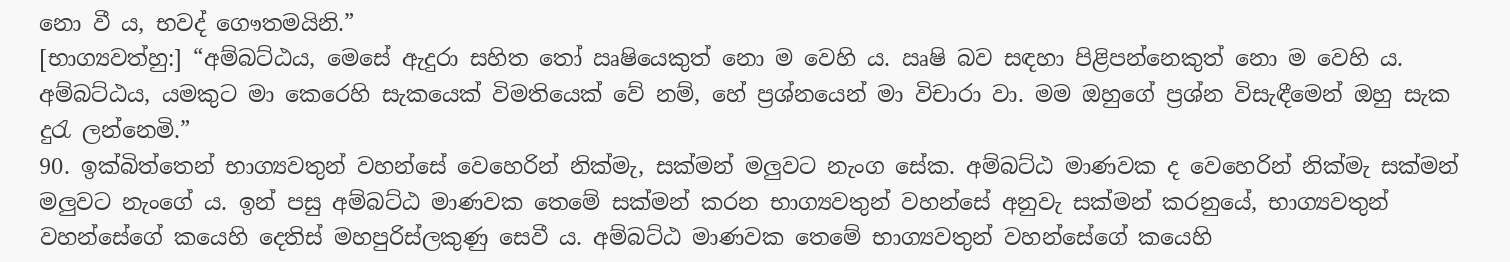නො වී ය, භවද් ගෞතමයිනි.”
[භාග්‍යවත්හු:] “අම්බට්ඨය, මෙසේ ඇදුරා සහිත තෝ ඍෂියෙකුත් නො ම වෙහි ය. ඍෂි බව සඳහා පිළිපන්නෙකුත් නො ම වෙහි ය. අම්බට්ඨය, යමකුට මා කෙරෙහි සැකයෙක් විමතියෙක් වේ නම්, හේ ප්‍රශ්නයෙන් මා විචාරා වා. මම ඔහුගේ ප්‍රශ්න විසැඳීමෙන් ඔහු සැක දුරැ ලන්නෙමි.”
90. ඉක්බිත්තෙන් භාග්‍යවතුන් වහන්සේ වෙහෙරින් නික්මැ, සක්මන් මලුවට නැංග සේක. අම්බට්ඨ මාණවක ද වෙහෙරින් නික්මැ සක්මන් මලුවට නැංගේ ය. ඉන් පසු අම්බට්ඨ මාණවක තෙමේ සක්මන් කරන භාග්‍යවතුන් වහන්සේ අනුවැ සක්මන් කරනුයේ, භාග්‍යවතුන් වහන්සේගේ කයෙහි දෙතිස් මහපුරිස්ලකුණු සෙවී ය. අම්බට්ඨ මාණවක තෙමේ භාග්‍යවතුන් වහන්සේගේ කයෙහි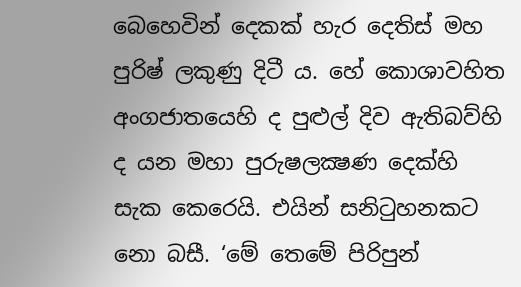බෙහෙවින් දෙකක් හැර දෙතිස් මහ පුරිෂ් ලකුණු දිටී ය. හේ කොශාවහිත අංගජාතයෙහි ද පුළුල් දිව ඇතිබව්හි ද යන මහා පුරුෂලක්‍ෂණ දෙක්හි සැක කෙරෙයි. එයින් සනිටුහනකට නො බසී. ‘මේ තෙමේ පිරිපුන්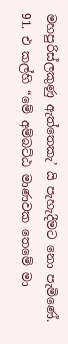මහපුරිස්ලකුණු ඇත්තෙකැ’ යි පැහැදීමට නො පැමිණේ.
91. එ කල්හි “මේ අම්බට්ඨ මාණවක තෙමේ මා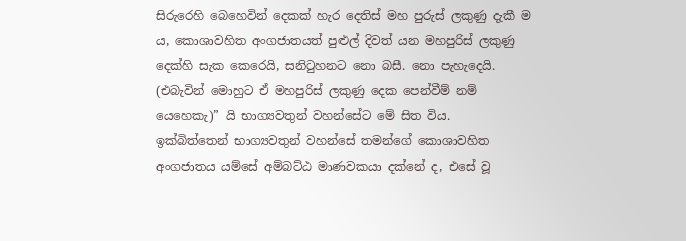සිරුරෙහි බෙහෙවින් දෙකක් හැර දෙතිස් මහ පුරුස් ලකුණු දැකී ම ය, කොශාවහිත අංගජාතයත් පුළුල් දිවත් යන මහපුරිස් ලකුණු දෙක්හි සැක කෙරෙයි, සනිටුහනට නො බසී. නො පැහැදෙයි. (එබැවින් මොහුට ඒ මහපුරිස් ලකුණු දෙක පෙන්වීම් නම් යෙහෙකැ)” යි භාග්‍යවතුන් වහන්සේට මේ සිත විය.
ඉක්බිත්තෙන් භාග්‍යවතුන් වහන්සේ තමන්ගේ කොශාවහිත අංගජාතය යම්සේ අම්බට්ඨ මාණවකයා දක්නේ ද, එසේ වූ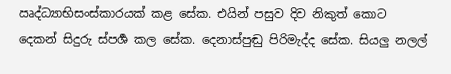ඍද්ධ්‍යාභිසංස්කාරයක් කළ සේක. එයින් පසුව දිව නිකුත් කොට දෙකන් සිදුරු ස්පර්‍ශ කල සේක. දෙනාස්පුඬු පිරිමැද්ද සේක. සියලු නලල්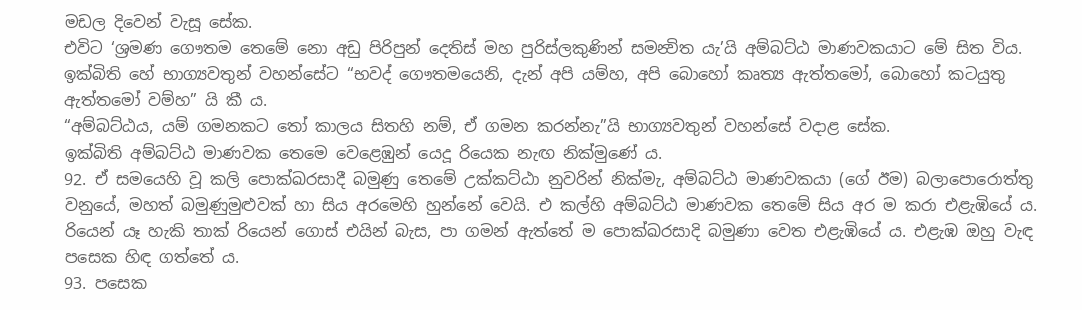මඩල දිවෙන් වැසූ සේක.
එවිට ‘ශ්‍රමණ ගෞතම තෙමේ නො අඩු පිරිපුන් දෙතිස් මහ පුරිස්ලකුණින් සමන්‍විත යැ’යි අම්බට්ඨ මාණවකයාට මේ සිත විය. ඉක්බිති හේ භාග්‍යවතුන් වහන්සේට “භවද් ගෞතමයෙනි, දැන් අපි යම්හ, අපි බොහෝ කෘත්‍ය ඇත්තමෝ, බොහෝ කටයුතු ඇත්තමෝ වම්හ” යි කී ය.
“අම්බට්ඨය, යම් ගමනකට තෝ කාලය සිතහි නම්, ඒ ගමන කරන්නැ”යි භාග්‍යවතුන් වහන්සේ වදාළ සේක.
ඉක්බිති අම්බට්ඨ මාණවක තෙමෙ වෙළෙඹුන් යෙදූ රියෙක නැඟ නික්මුණේ ය.
92. ඒ සමයෙහි වූ කලි පොක්ඛරසාදී බමුණු තෙමේ උක්කට්ඨා නුවරින් නික්මැ, අම්බට්ඨ මාණවකයා (ගේ ඊම) බලාපොරොත්තු වනුයේ, මහත් බමුණුමුළුවක් හා සිය අරමෙහි හුන්නේ වෙයි. එ කල්හි අම්බට්ඨ මාණවක තෙමේ සිය අර ම කරා එළැඹියේ ය. රියෙන් යෑ හැකි තාක් රියෙන් ගොස් එයින් බැස, පා ගමන් ඇත්තේ ම පොක්ඛරසාදි බමුණා වෙත එළැඹියේ ය. එළැඹ ඔහු වැඳ පසෙක හිඳ ගත්තේ ය.
93. පසෙක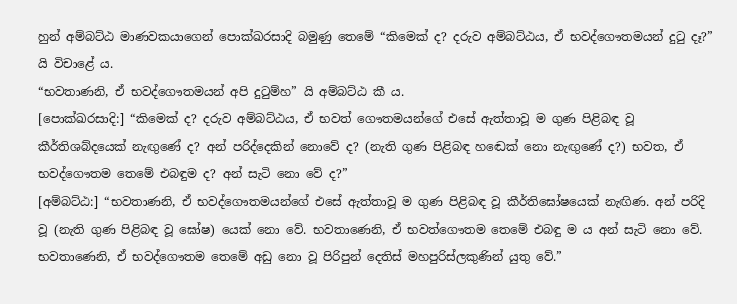හුන් අම්බට්ඨ මාණවකයාගෙන් පොක්ඛරසාදි බමුණු තෙමේ “කිමෙක් ද? දරුව අම්බට්ඨය, ඒ භවද්ගෞතමයන් දුටු දෑ?” යි විචාළේ ය.
“භවතාණනි, ඒ භවද්ගෞතමයන් අපි දුටුම්හ” යි අම්බට්ඨ කී ය.
[පොක්ඛරසාදි:] “කිමෙක් ද? දරුව අම්බට්ඨය, ඒ භවත් ගෞතමයන්ගේ එසේ ඇත්තාවූ ම ගුණ පිළිබඳ වූ කීර්තිශබ්දයෙක් නැඟුණේ ද? අන් පරිද්දෙකින් නොවේ ද? (නැති ගුණ පිළිබඳ හඬෙක් නො නැඟුණේ ද?) භවත, ඒ භවද්ගෞතම තෙමේ එබඳුම ද? අන් සැටි නො වේ ද?”
[අම්බට්ඨ:] “භවතාණනි, ඒ භවද්ගෞතමයන්ගේ එසේ ඇත්තාවූ ම ගුණ පිළිබඳ වූ කීර්තිඝෝෂයෙක් නැඟිණ. අන් පරිදි වූ (නැති ගුණ පිළිබඳ වූ ඝෝෂ) යෙක් නො වේ. භවතාණෙනි, ඒ භවත්ගෞතම තෙමේ එබඳු ම ය අන් සැටි නො වේ. භවතාණෙනි, ඒ භවද්ගෞතම තෙමේ අඩු නො වූ පිරිපුන් දෙතිස් මහපුරිස්ලකුණින් යුතු වේ.”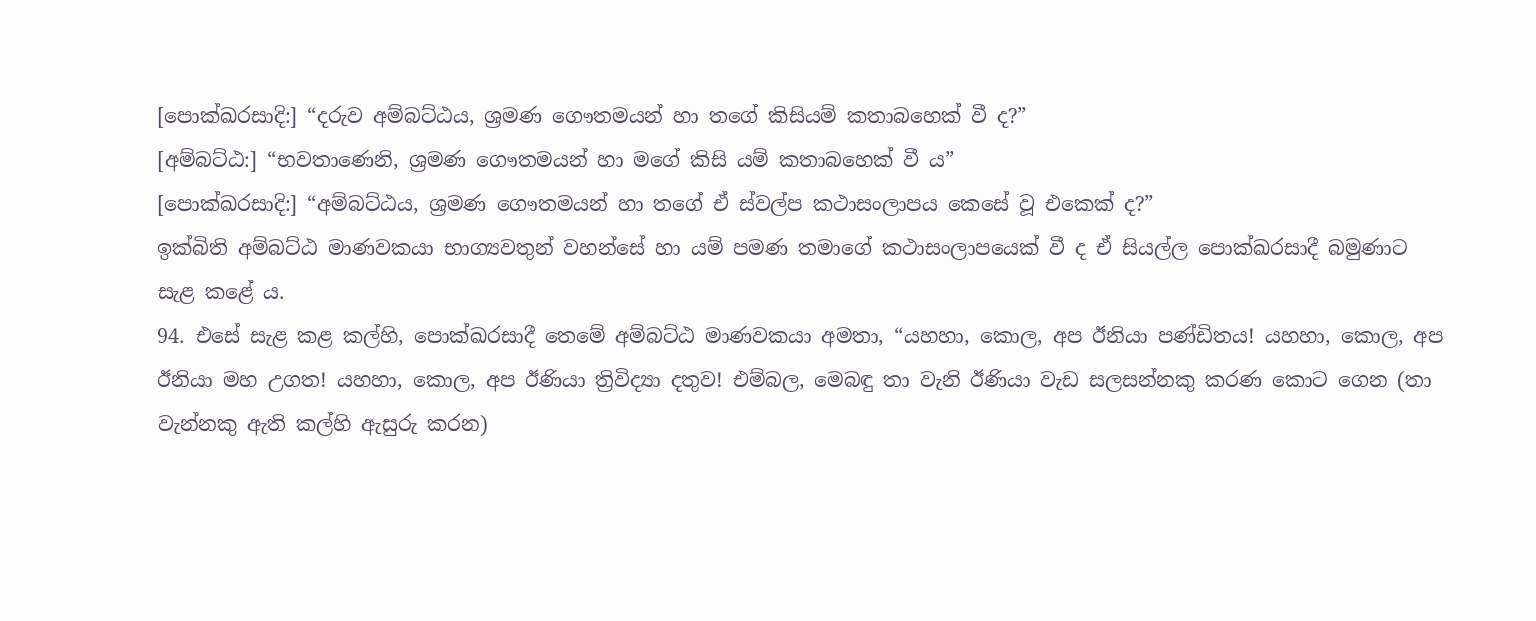[පොක්ඛරසාදි:] “දරුව අම්බට්ඨය, ශ්‍රමණ ගෞතමයන් හා තගේ කිසියම් කතාබහෙක් වී ද?”
[අම්බට්ඨ:] “භවතාණෙනි, ශ්‍රමණ ගෞතමයන් හා මගේ කිසි යම් කතාබහෙක් වී ය”
[පොක්ඛරසාදි:] “අම්බට්ඨය, ශ්‍රමණ ගෞතමයන් හා තගේ ඒ ස්වල්ප කථාසංලාපය කෙසේ වූ එකෙක් ද?”
ඉක්බිති අම්බට්ඨ මාණවකයා භාග්‍යවතුන් වහන්සේ හා යම් පමණ තමාගේ කථාසංලාපයෙක් වී ද ඒ සියල්ල පොක්ඛරසාදී බමුණාට සැළ කළේ ය.
94. එසේ සැළ කළ කල්හි, පොක්ඛරසාදී තෙමේ අම්බට්ඨ මාණවකයා අමතා, “යහහා, කොල, අප ඊනියා පණ්ඩිතය! යහහා, කොල, අප ඊනියා මහ උගත! යහහා, කොල, අප ඊණියා ත්‍රිවිද්‍යා දතුව! එම්බල, මෙබඳු තා වැනි ඊණියා වැඩ සලසන්නකු කරණ කොට ගෙන (තා වැන්නකු ඇති කල්හි ඇසුරු කරන)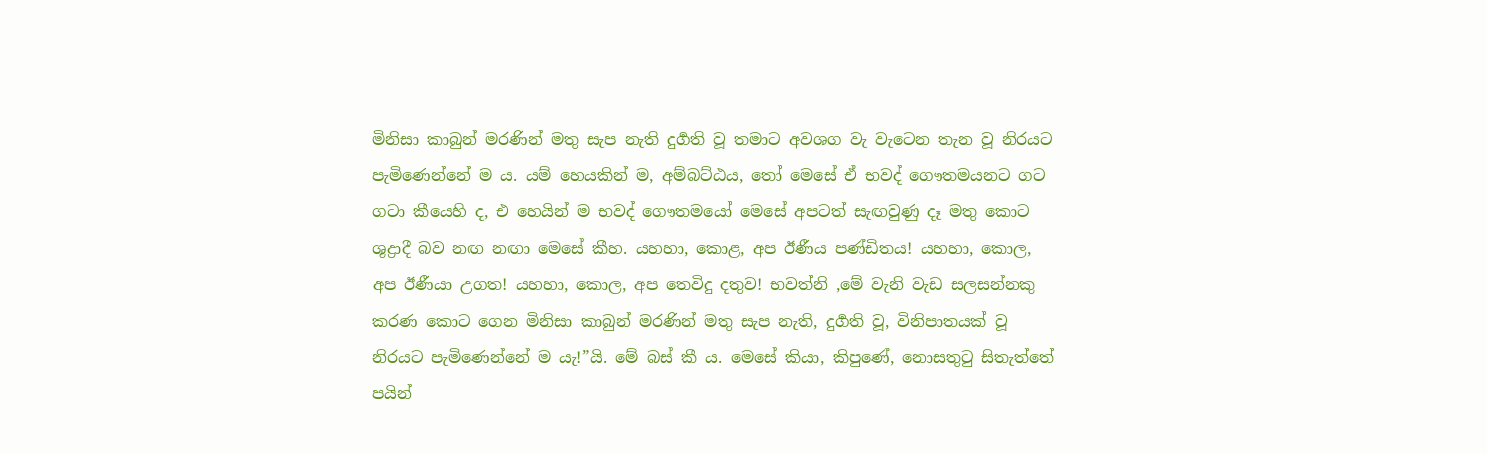මිනිසා කාබුන් මරණින් මතු සැප නැති දුර්‍ගති වූ තමාට අවශග වැ වැටෙන තැන වූ නිරයට පැමිණෙන්නේ ම ය. යම් හෙයකින් ම, අම්බට්ඨය, තෝ මෙසේ ඒ භවද් ගෞතමයනට ගට ගටා කීයෙහි ද, එ හෙයින් ම භවද් ගෞතමයෝ මෙසේ අපටත් සැඟවුණු දෑ මතු කොට ශුද්‍රාදී බව නඟ නඟා මෙසේ කීහ. යහහා, කොළ, අප ඊණීය පණ්ඩිතය! යහහා, කොල, අප ඊණීයා උගත! යහහා, කොල, අප තෙවිදු දතුව! භවත්නි ,මේ වැනි වැඩ සලසන්නකු කරණ කොට ගෙන මිනිසා කාබුන් මරණින් මතු සැප නැති, දුර්‍ගති වූ, විනිපාතයක් වූ නිරයට පැමිණෙන්නේ ම යැ!”යි. මේ බස් කී ය. මෙසේ කියා, කිපුණේ, නොසතුටු සිතැත්තේ පයින්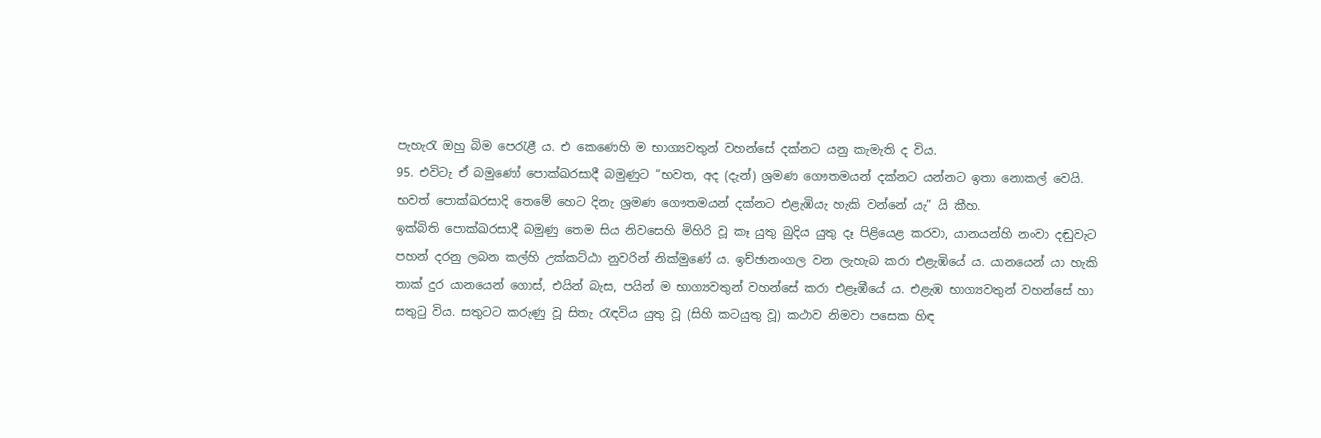පැහැරැ ඔහු බිම පෙරැළී ය. එ කෙණෙහි ම භාග්‍යවතුන් වහන්සේ දක්නට යනු කැමැති ද විය.
95. එවිටැ ඒ බමුණෝ පොක්ඛරසාදී බමුණුට “භවත, අද (දැන්) ශ්‍රමණ ගෞතමයන් දක්නට යන්නට ඉතා නොකල් වෙයි. භවත් පොක්ඛරසාදි තෙමේ හෙට දිනැ ශ්‍රමණ ගෞතමයන් දක්නට එළැඹියැ හැකි වන්නේ යැ” යි කීහ.
ඉක්බිති පොක්ඛරසාදී බමුණු තෙම සිය නිවසෙහි මිහිරි වූ කෑ යුතු බුදිය යුතු දෑ පිළියෙළ කරවා, යානයන්හි නංවා දඬුවැට පහන් දරනු ලබන කල්හි උක්කට්ඨා නුවරින් නික්මුණේ ය. ඉච්ඡානංගල වන ලැහැබ කරා එළැඹියේ ය. යානයෙන් යා හැකි තාක් දුර යානයෙන් ගොස්, එයින් බැස, පයින් ම භාග්‍යවතුන් වහන්සේ කරා එළෑඹීයේ ය. එළැඹ භාග්‍යවතුන් වහන්සේ හා සතුටු විය. සතුටට කරුණු වූ සිතැ රැඳවිය යුතු වූ (සිහි කටයුතු වූ) කථාව නිමවා පසෙක හිඳ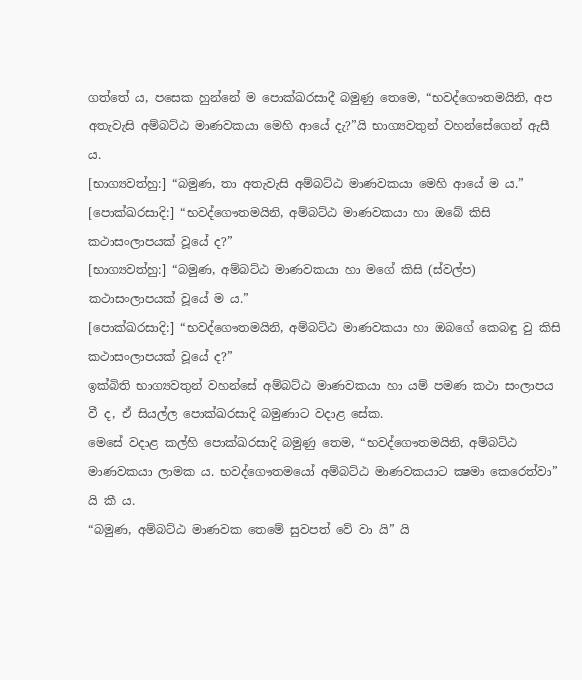ගත්තේ ය, පසෙක හුන්නේ ම පොක්ඛරසාදී බමුණු තෙමෙ, “භවද්ගෞතමයිනි, අප අතැවැසි අම්බට්ඨ මාණවකයා මෙහි ආයේ දැ?”යි භාග්‍යවතුන් වහන්සේගෙන් ඇසී ය.
[භාග්‍යවත්හු:] “බමුණ, තා අතැවැසි අම්බට්ඨ මාණවකයා මෙහි ආයේ ම ය.”
[පොක්ඛරසාදි:] “භවද්ගෞතමයිනි, අම්බට්ඨ මාණවකයා හා ඔබේ කිසි කථාසංලාපයක් වූයේ ද?”
[භාග්‍යවත්හු:] “බමුණ, අම්බට්ඨ මාණවකයා හා මගේ කිසි (ස්වල්ප) කථාසංලාපයක් වූයේ ම ය.”
[පොක්ඛරසාදි:] “භවද්ගෞතමයිනි, අම්බට්ඨ මාණවකයා හා ඔබගේ කෙබඳු වු කිසි කථාසංලාපයක් වූයේ ද?”
ඉක්බිති භාග්‍යවතුන් වහන්සේ අම්බට්ඨ මාණවකයා හා යම් පමණ කථා සංලාපය වී ද, ඒ සියල්ල පොක්ඛරසාදි බමුණාට වදාළ සේක.
මෙසේ වදාළ කල්හි පොක්ඛරසාදි බමුණු තෙම, “භවද්ගෞතමයිනි, අම්බට්ඨ මාණවකයා ලාමක ය. භවද්ගෞතමයෝ අම්බට්ඨ මාණවකයාට ක්‍ෂමා කෙරෙත්වා” යි කී ය.
“බමුණ, අම්බට්ඨ මාණවක තෙමේ සුවපත් වේ වා යි” යි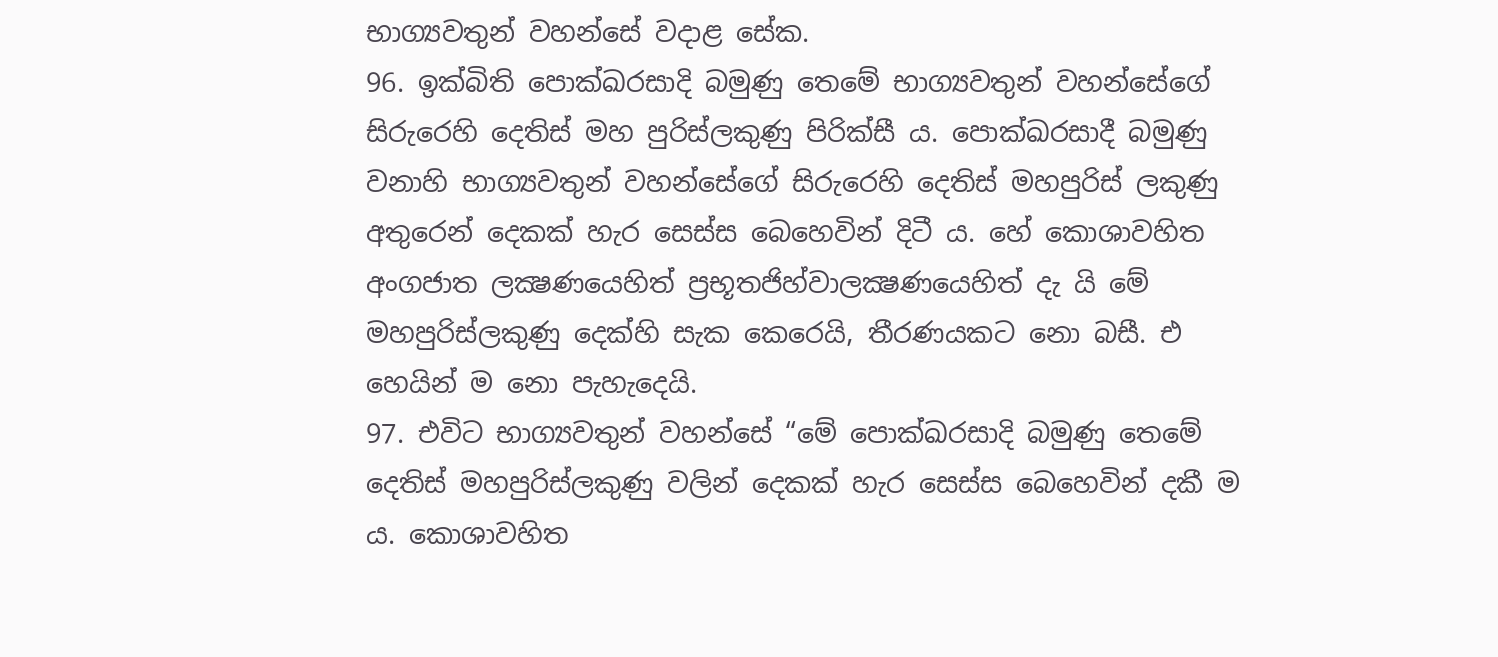භාග්‍යවතුන් වහන්සේ වදාළ සේක.
96. ඉක්බිති පොක්ඛරසාදි බමුණු තෙමේ භාග්‍යවතුන් වහන්සේගේ සිරුරෙහි දෙතිස් මහ පුරිස්ලකුණු පිරික්සී ය. පොක්ඛරසාදී බමුණු වනාහි භාග්‍යවතුන් වහන්සේගේ සිරුරෙහි දෙතිස් මහපුරිස් ලකුණු අතුරෙන් දෙකක් හැර සෙස්ස බෙහෙවින් දිටී ය. හේ කොශාවහිත අංගජාත ලක්‍ෂණයෙහිත් ප්‍රභූතජිහ්වාලක්‍ෂණයෙහිත් දැ යි මේ මහපුරිස්ලකුණු දෙක්හි සැක කෙරෙයි, තීරණයකට නො බසී. එ හෙයින් ම නො පැහැදෙයි.
97. එවිට භාග්‍යවතුන් වහන්සේ “මේ පොක්ඛරසාදි බමුණු තෙමේ දෙතිස් මහපුරිස්ලකුණු වලින් දෙකක් හැර සෙස්ස බෙහෙවින් දකී ම ය. කොශාවහිත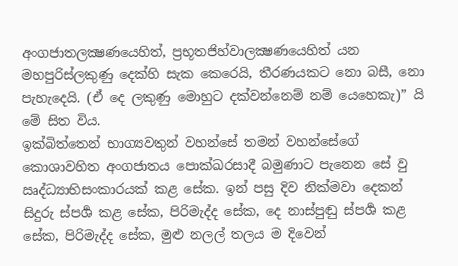අංගජාතලක්‍ෂණයෙහිත්, ප්‍රභූතජිහ්වාලක්‍ෂණයෙහිත් යන මහපුරිස්ලකුණු දෙක්හි සැක කෙරෙයි, තීරණයකට නො බසී, නො පැහැදෙයි. (ඒ දෙ ලකුණු මොහුට දක්වන්නෙම් නම් යෙහෙකැ)” යි මේ සිත විය.
ඉක්බිත්තෙන් භාග්‍යවතුන් වහන්සේ තමන් වහන්සේගේ කොශාවහිත අංගජාතය පොක්ඛරසාදී බමුණාට පැනෙන සේ වු ඍද්ධ්‍යාභිසංකාරයක් කළ සේක. ඉන් පසු දිව නික්මවා දෙකන් සිදුරු ස්පර්‍ශ කළ සේක, පිරිමැද්ද සේක, දෙ නාස්පුඬු ස්පර්‍ශ කළ සේක, පිරිමැද්ද සේක, මුළු නලල් තලය ම දිවෙන්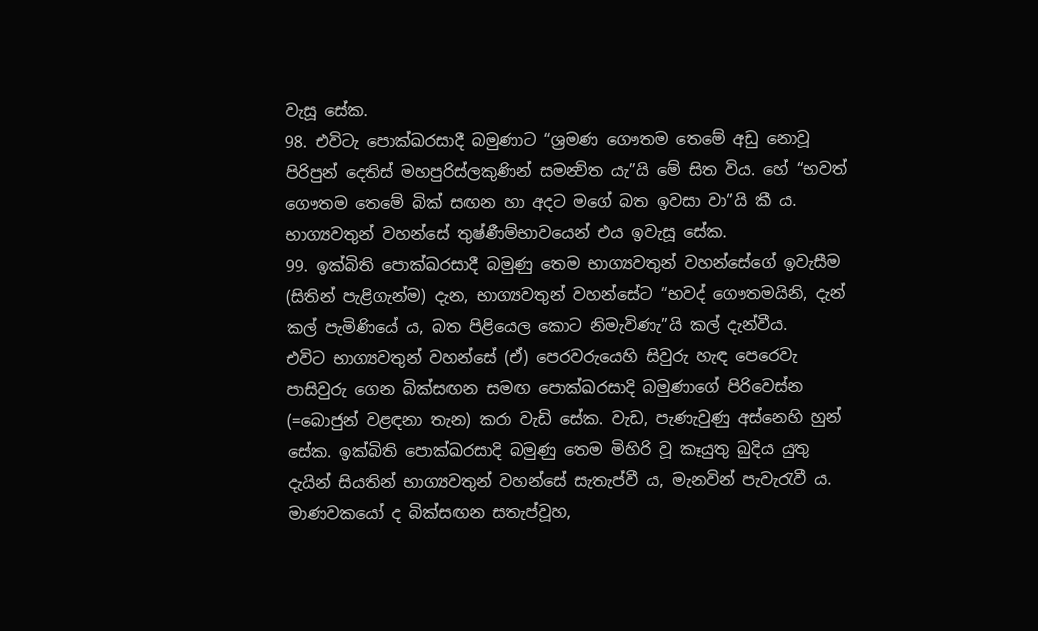වැසූ සේක.
98. එවිටැ පොක්ඛරසාදී බමුණාට “ශ්‍රමණ ගෞතම තෙමේ අඩු නොවූ පිරිපුන් දෙතිස් මහපුරිස්ලකුණින් සමන්‍විත යැ”යි මේ සිත විය. හේ “භවත් ගෞතම තෙමේ බික් සඟන හා අදට මගේ බත ඉවසා වා”යි කී ය. භාග්‍යවතුන් වහන්සේ තුෂ්ණීම්භාවයෙන් එය ඉවැසූ සේක.
99. ඉක්බිති පොක්ඛරසාදී බමුණු තෙම භාග්‍යවතුන් වහන්සේගේ ඉවැසීම (සිතින් පැළිගැන්ම) දැන, භාග්‍යවතුන් වහන්සේට “භවද් ගෞතමයිනි, දැන් කල් පැමිණියේ ය, බත පිළියෙල කොට නිමැවිණැ”යි කල් දැන්වීය.
එවිට භාග්‍යවතුන් වහන්සේ (ඒ) පෙරවරුයෙහි සිවුරු හැඳ පෙරෙවැ පාසිවුරු ගෙන බික්සඟන සමඟ පොක්ඛරසාදි බමුණාගේ පිරිවෙස්න (=බොජුන් වළඳනා තැන) කරා වැඩි සේක. වැඩ, පැණැවුණු අස්නෙහි හුන් සේක. ඉක්බිති පොක්ඛරසාදි බමුණු තෙම මිහිරි වූ කෑයුතු බුදිය යුතු දැයින් සියතින් භාග්‍යවතුන් වහන්සේ සැතැප්වී ය, මැනවින් පැවැරැවී ය. මාණවකයෝ ද බික්සඟන සතැප්වූහ,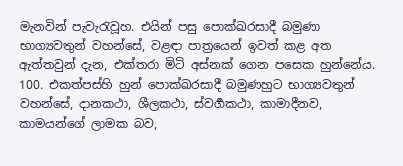මැනවින් පැවැරැවූහ. එයින් පසු පොක්ඛරසාදී බමුණා භාග්‍යවතුන් වහන්සේ, වළඳා පාත්‍රයෙන් ඉවත් කළ අත ඇත්තවුන් දැන, එක්තරා මිටි අස්නක් ගෙන පසෙක හුන්නේය.
100. එකත්පස්හි හුන් පොක්ඛරසාදී බමුණහුට භාග්‍යවතුන් වහන්සේ, දානකථා, ශීලකථා, ස්වර්‍ගකථා, කාමාදීනව, කාමයන්ගේ ලාමක බව,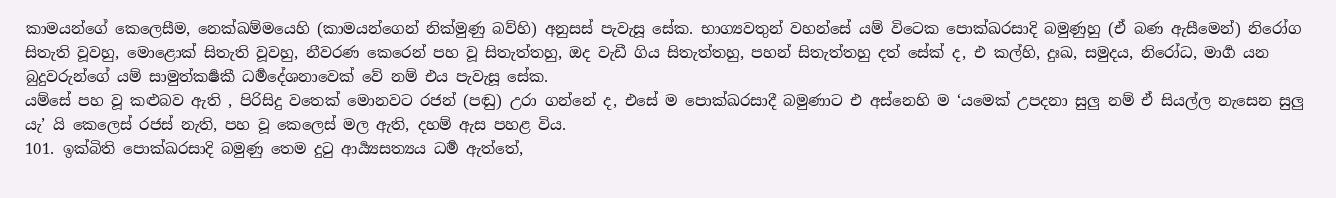කාමයන්ගේ කෙලෙසීම, නෙක්ඛම්මයෙහි (කාමයන්ගෙන් නික්මුණු බව්හි) අනුසස් පැවැසූ සේක. භාග්‍යවතුන් වහන්සේ යම් විටෙක පොක්ඛරසාදි බමුණුහු (ඒ බණ ඇසීමෙන්) නිරෝග සිතැති වූවහු, මොළොක් සිතැති වූවහු, නීවරණ කෙරෙන් පහ වූ සිතැත්තහු, ඔද වැඩී ගිය සිතැත්තහු, පහන් සිතැත්තහු දත් සේක් ද, එ කල්හි, දුඃඛ, සමුදය, නිරෝධ, මාර්‍ග යන බුදුවරුන්ගේ යම් සාමුත්කර්‍ෂකී ධර්‍මදේශනාවෙක් වේ නම් එය පැවැසූ සේක.
යම්සේ පහ වූ කළුබව ඇති , පිරිසිදු වතෙක් මොනවට රජන් (පඬු) උරා ගන්නේ ද, එසේ ම පොක්ඛරසාදී බමුණාට එ අස්නෙහි ම ‘යමෙක් උපදනා සුලු නම් ඒ සියල්ල නැසෙන සුලු යැ’ යි කෙලෙස් රජස් නැති, පහ වූ කෙලෙස් මල ඇති, දහම් ඇස පහළ විය.
101. ඉක්බිති පොක්ඛරසාදි බමුණු තෙම දුටු ආර්‍ය්‍යසත්‍යය ධර්‍ම ඇත්තේ,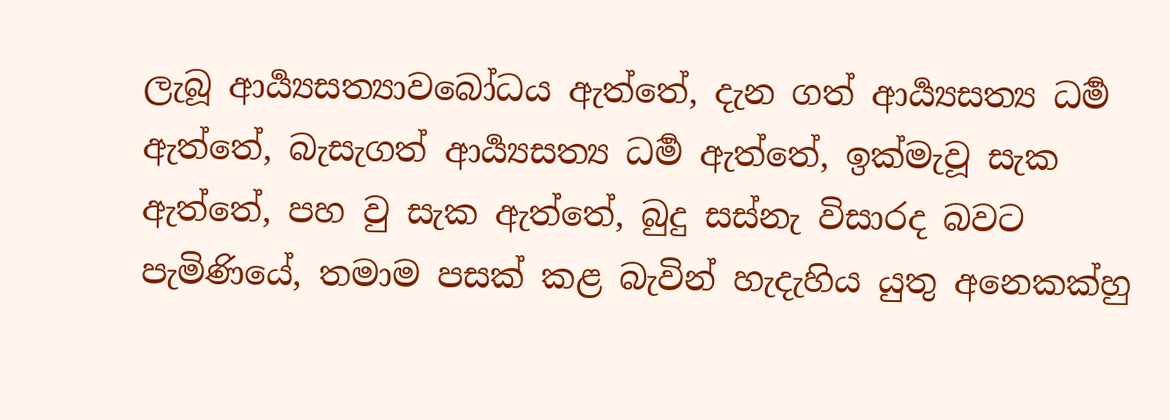ලැබූ ආර්‍ය්‍යසත්‍යාවබෝධය ඇත්තේ, දැන ගත් ආර්‍ය්‍යසත්‍ය ධර්‍ම ඇත්තේ, බැසැගත් ආර්‍ය්‍යසත්‍ය ධර්‍ම ඇත්තේ, ඉක්මැවූ සැක ඇත්තේ, පහ වු සැක ඇත්තේ, බුදු සස්නැ විසාරද බවට පැමිණියේ, තමාම පසක් කළ බැවින් හැදැහිය යුතු අනෙකක්හු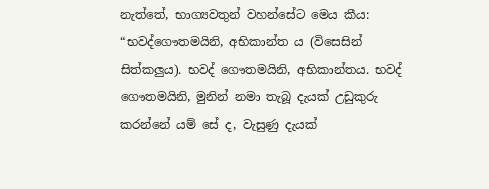නැත්තේ, භාග්‍යවතුන් වහන්සේට මෙය කීය:
“භවද්ගෞතමයිනි, අභිකාන්ත ය (විසෙසින් සිත්කලුය). භවද් ගෞතමයිනි, අභිකාන්තය. භවද් ගෞතමයිනි, මුනින් නමා තැබූ දැයක් උඩුකුරු කරන්නේ යම් සේ ද, වැසුණු දැයක්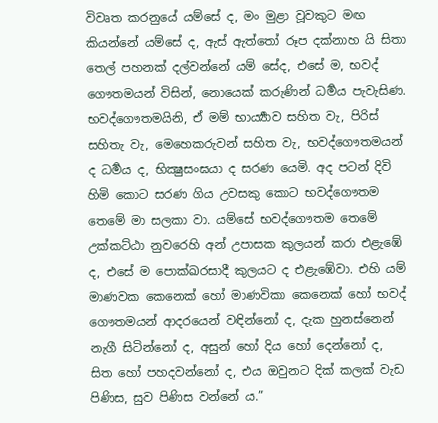විවෘත කරනුයේ යම්සේ ද, මං මුළා වූවකුට මඟ කියන්නේ යම්සේ ද, ඇස් ඇත්තෝ රූප දක්නාහ යි සිතා තෙල් පහනක් දල්වන්නේ යම් සේද, එසේ ම, භවද් ගෞතමයන් විසින්, නොයෙක් කරුණින් ධර්‍මය පැවැසිණ. භවද්ගෞතමයිනි, ඒ මම් භාර්‍ය්‍යාව සහිත වැ, පිරිස් සහිතැ වැ, මෙහෙකරුවන් සහිත වැ, භවද්ගෞතමයන් ද ධර්‍මය ද, භික්‍ෂුසංඝයා ද සරණ යෙමි. අද පටන් දිවි හිමි කොට සරණ ගිය උවසකු කොට භවද්ගෞතම තෙමේ මා සලකා වා. යම්සේ භවද්ගෞතම තෙමේ උක්කට්ඨා නුවරෙහි අන් උපාසක කුලයන් කරා එළැඹේ ද, එසේ ම පොක්ඛරසාදී කුලයට ද එළැඹේවා. එහි යම් මාණවක කෙනෙක් හෝ මාණවිකා කෙනෙක් හෝ භවද් ගෞතමයන් ආදරයෙන් වඳින්නෝ ද, දැක හුනස්නෙන් නැගී සිටින්නෝ ද, අසුන් හෝ දිය හෝ දෙන්නෝ ද, සිත හෝ පහදවන්නෝ ද, එය ඔවුනට දික් කලක් වැඩ පිණිස, සුව පිණිස වන්නේ ය.”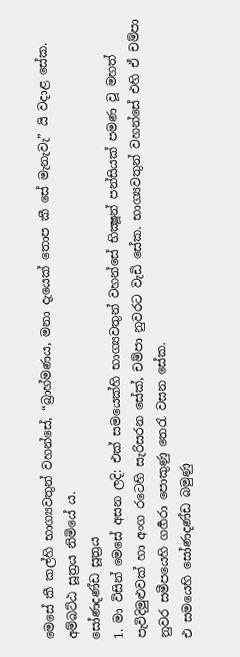මෙසේ කී කල්හි භාග්‍යවතුන් වහන්සේ, “බ්‍රාහ්මණය, මනා දැයෙක් තොප කී සේ මැනැවැ” යි වදාළ සේක.
අම්බට්ඨ සූත්‍රය නිමියේ ය.
සෝණදණ්ඩ සූත්‍රය
1. මා විසින් මෙසේ අසන ලදි: එක් සමයෙක්හි භාග්‍යවතුන් වහන්සේ භික්‍ෂූන් පන්සියක් පමණ වූ මහත් පැවිදිමුළුවක් හා අංග රටෙහි සැරිසරන සේක්, චම්පා නුවරට වැඩි සේක. භාග්‍යවතුන් වහන්සේ එහි ඒ චම්පා නුවර සමීපයෙහි ගර්‍ගරා පොකුණු තෙරැ වසන සේක.
එ සමයෙහි සෝණදණ්ඩ බමුණු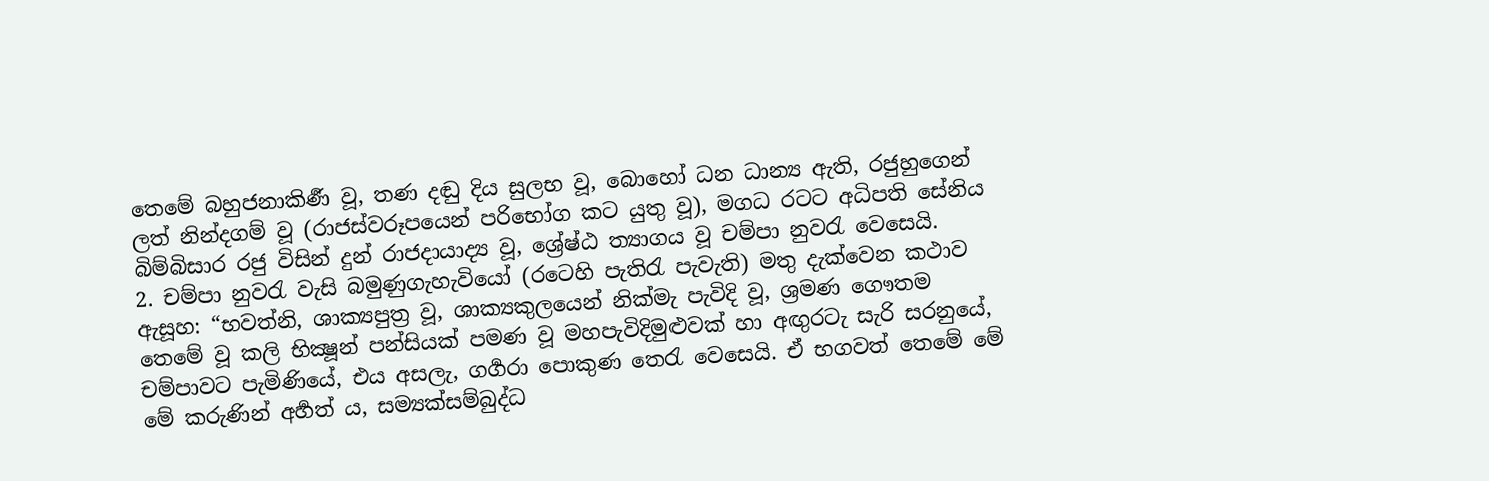තෙමේ බහුජනාකිර්‍ණ වූ, තණ දඬු දිය සුලභ වූ, බොහෝ ධන ධාන්‍ය ඇති, රජුහුගෙන් ලත් නින්දගම් වූ (රාජස්‍වරූපයෙන් පරිභෝග කට යුතු වූ), මගධ රටට අධිපති සේනිය බිම්බිසාර රජු විසින් දුන් රාජදායාද්‍ය වූ, ශ්‍රේෂ්ඨ ත්‍යාගය වූ චම්පා නුවරැ වෙසෙයි.
2. චම්පා නුවරැ වැසි බමුණුගැහැවියෝ (රටෙහි පැතිරැ පැවැති) මතු දැක්වෙන කථාව ඇසූහ: “භවත්නි, ශාක්‍යපුත්‍ර වූ, ශාක්‍යකුලයෙන් නික්මැ පැවිදි වූ, ශ්‍රමණ ගෞතම තෙමේ වූ කලි භික්‍ෂූන් පන්සියක් පමණ වූ මහපැවිදිමුළුවක් හා අඟුරටැ සැරි සරනුයේ, චම්පාවට පැමිණියේ, එය අසලැ, ගර්‍ගරා පොකුණ තෙරැ වෙසෙයි. ඒ භගවත් තෙමේ මේ මේ කරුණින් අර්‍හත් ය, සම්‍යක්සම්බුද්ධ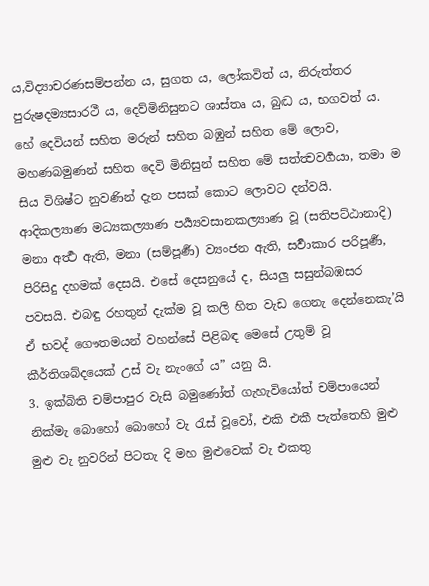ය,විද්‍යාචරණසම්පන්න ය, සුගත ය, ලෝකවිත් ය, නිරුත්තර පුරුෂදම්‍යසාරථී ය, දෙව්මිනිසුනට ශාස්තෘ ය, බුද්‍ධ ය, භගවත් ය. හේ දෙවියන් සහිත මරුන් සහිත බඹුන් සහිත මේ ලොව, මහණබමුණන් සහිත දෙවි මිනිසුන් සහිත මේ සත්ත්‍වවර්‍ගයා, තමා ම සිය විශිෂ්ට නුවණින් දැන පසක් කොට ලොවට දන්වයි. ආදිකල්‍යාණ මධ්‍යකල්‍යාණ පර්‍ය්‍යවසානකල්‍යාණ වූ (සතිපට්ඨානාදි) මනා අර්‍ත්‍ථ ඇති, මනා (සම්පූර්‍ණ) ව්‍යංජන ඇති, සර්‍වාකාර පරිපූර්‍ණ, පිරිසිදු දහමක් දෙසයි. එසේ දෙසනුයේ ද, සියලු සසුන්බඹසර පවසයි. එබඳු රහතුන් දැක්ම වූ කලි හිත වැඩ ගෙනැ දෙන්නෙකැ’යි ඒ භවද් ගෞතමයන් වහන්සේ පිළිබඳ මෙසේ උතුම් වූ කීර්තිශබ්දයෙක් උස් වැ නැංගේ ය” යනු යි.
3. ඉක්බිති චම්පාපුර වැසි බමුණෝත් ගැහැවියෝත් චම්පායෙන් නික්මැ බොහෝ බොහෝ වැ රැස් වූවෝ, එකි එකී පැත්තෙහි මුළු මුළු වැ නුවරින් පිටතැ දි මහ මුළුවෙක් වැ එකතු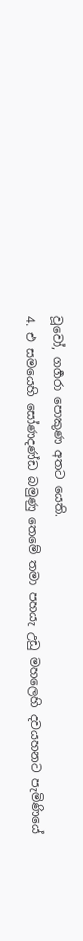වූවෝ, ගර්‍ගරා පොකුණ අතට යෙති.
4. එ සමයෙහි සෝණදණ්ඩ බමුණු තෙමේ තමා පහයැ උඩු මහලෙහි දවයහනට පැමිණියේ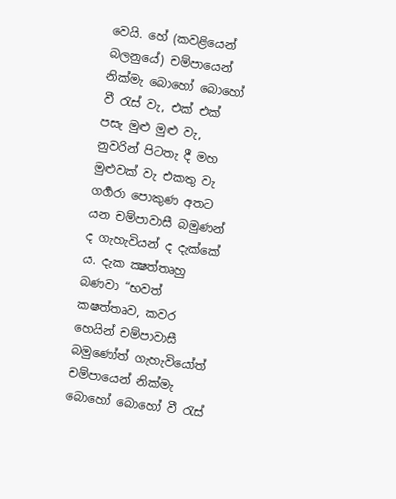වෙයි. හේ (කවළියෙන් බලනුයේ) චම්පායෙන් නික්මැ බොහෝ බොහෝ වී රැස් වැ, එක් එක් පසැ මුළු මුළු වැ, නුවරින් පිටතැ දී මහ මුළුවක් වැ එකතු වැ ගර්‍ගරා පොකුණ අතට යන චම්පාවාසී බමුණන් ද ගැහැවියන් ද දැක්කේ ය. දැක ක්‍ෂත්තෘහු බණවා “භවත් කෂත්තෘව, කවර හෙයින් චම්පාවාසී බමුණෝත් ගැහැවියෝත් චම්පායෙන් නික්මැ බොහෝ බොහෝ වී රැස්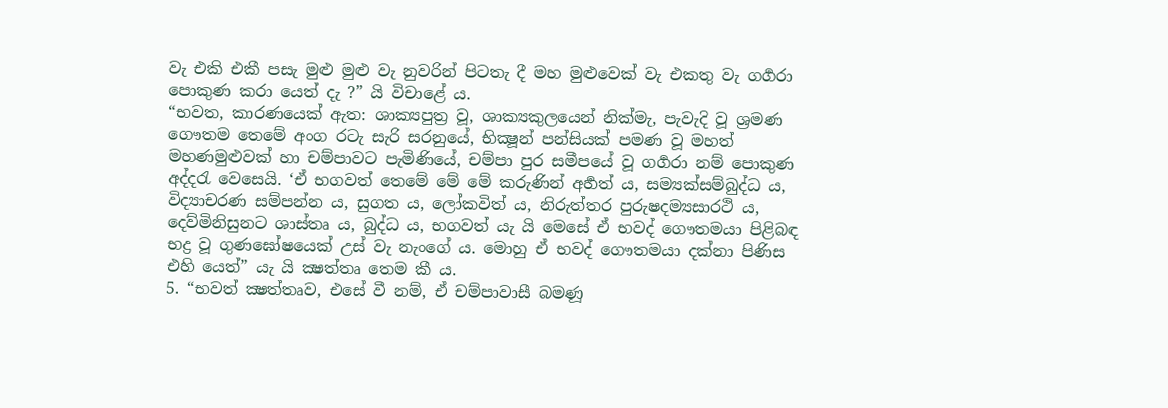වැ එකි එකී පසැ මුළු මුළු වැ නුවරින් පිටතැ දී මහ මුළුවෙක් වැ එකතු වැ ගර්‍ගරා පොකුණ කරා යෙත් දැ ?” යි විචාළේ ය.
“භවත, කාරණයෙක් ඇත: ශාක්‍යපුත්‍ර වූ, ශාක්‍යකුලයෙන් නික්මැ, පැවැදි වූ ශ්‍රමණ ගෞතම තෙමේ අංග රටැ සැරි සරනුයේ, භික්‍ෂූන් පන්සියක් පමණ වූ මහත් මහණමුළුවක් හා චම්පාවට පැමිණියේ, චම්පා පුර සමීපයේ වූ ගර්‍ගරා නම් පොකුණ අද්දරැ වෙසෙයි. ‘ඒ භගවත් තෙමේ මේ මේ කරුණින් අර්‍හත් ය, සම්‍යක්සම්බුද්ධ ය, විද්‍යාචරණ සම්පන්න ය, සුගත ය, ලෝකවිත් ය, නිරුත්තර පුරුෂදම්‍යසාරථි ය, දෙව්මිනිසුනට ශාස්තෘ ය, බුද්ධ ය, භගවත් යැ යි මෙසේ ඒ භවද් ගෞතමයා පිළිබඳ භද්‍ර වූ ගුණඝෝෂයෙක් උස් වැ නැංගේ ය. මොහු ඒ භවද් ගෞතමයා දක්නා පිණිස එහි යෙත්” යැ යි ක්‍ෂත්තෘ තෙම කී ය.
5. “භවත් ක්‍ෂත්තෘව, එසේ වී නම්, ඒ චම්පාවාසී බමණූ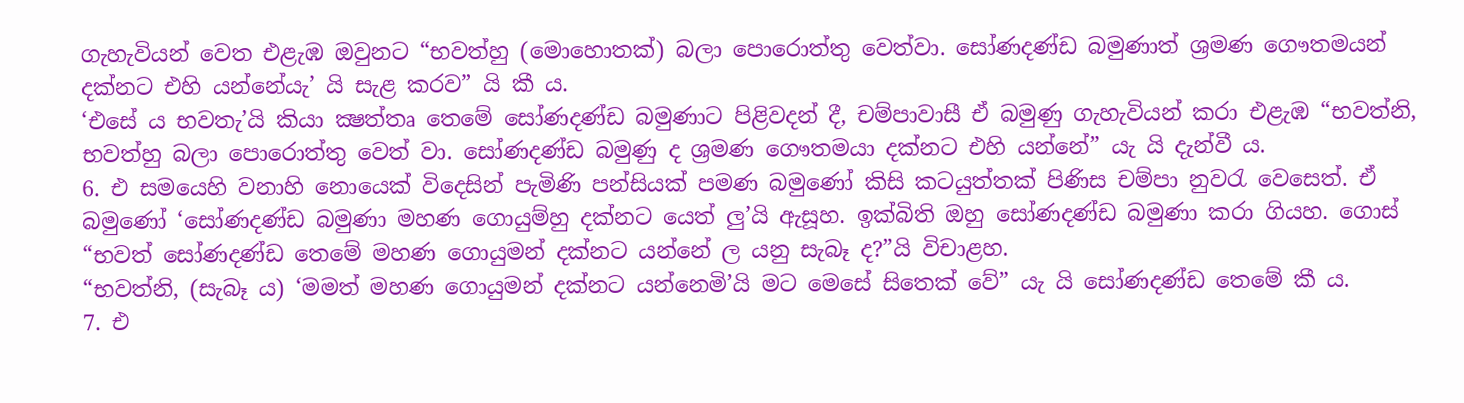ගැහැවියන් වෙත එළැඹ ඔවුනට “භවත්හු (මොහොතක්) බලා පොරොත්තු වෙත්වා. සෝණදණ්ඩ බමුණාත් ශ්‍රමණ ගෞතමයන් දක්නට එහි යන්නේයැ’ යි සැළ කරව” යි කී ය.
‘එසේ ය භවතැ’යි කියා ක්‍ෂත්තෘ තෙමේ සෝණදණ්ඩ බමුණාට පිළිවදන් දී, චම්පාවාසී ඒ බමුණු ගැහැවියන් කරා එළැඹ “භවත්නි, භවත්හු බලා පොරොත්තු වෙත් වා. සෝණදණ්ඩ බමුණු ද ශ්‍රමණ ගෞතමයා දක්නට එහි යන්නේ” යැ යි දැන්වී ය.
6. එ සමයෙහි වනාහි නොයෙක් විදෙසින් පැමිණි පන්සියක් පමණ බමුණෝ කිසි කටයුත්තක් පිණිස චම්පා නුවරැ වෙසෙත්. ඒ බමුණෝ ‘සෝණදණ්ඩ බමුණා මහණ ගොයුම්හු දක්නට යෙත් ලු’යි ඇසූහ. ඉක්බිති ඔහු සෝණදණ්ඩ බමුණා කරා ගියහ. ගොස් “භවත් සෝණදණ්ඩ තෙමේ මහණ ගොයුමන් දක්නට යන්නේ ල යනු සැබෑ ද?”යි විචාළහ.
“භවත්නි, (සැබෑ ය) ‘මමත් මහණ ගොයුමන් දක්නට යන්නෙමි’යි මට මෙසේ සිතෙක් වේ” යැ යි සෝණදණ්ඩ තෙමේ කී ය.
7. එ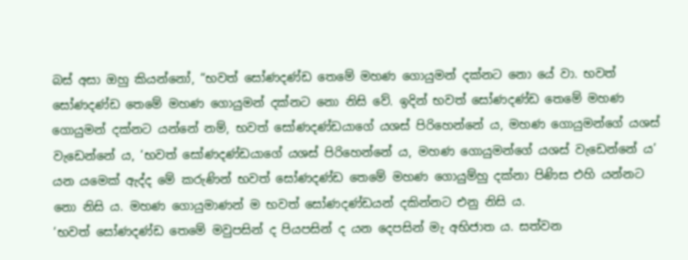බස් අසා ඔහු කියන්නෝ, “භවත් සෝණදණ්ඩ තෙමේ මහණ ගොයුමන් දක්නට නො යේ වා. භවත් සෝණදණ්ඩ තෙමේ මහණ ගොයුමන් දක්නට නො නිසි වේ. ඉදින් භවත් සෝණදණ්ඩ තෙමේ මහණ ගොයුමන් දක්නට යන්නේ නම්, භවත් සෝණදණ්ඩයාගේ යශස් පිරිහෙන්නේ ය, මහණ ගොයුමන්ගේ යශස් වැඩෙන්නේ ය, ‘භවත් සෝණදණ්ඩයාගේ යශස් පිරිහෙන්නේ ය, මහණ ගොයුමන්ගේ යශස් වැඩෙන්නේ ය’ යන යමෙක් ඇද්ද මේ කරුණින් භවත් සෝණදණ්ඩ තෙමේ මහණ ගොයුම්හු දක්නා පිණිස එහි යන්නට නො නිසි ය. මහණ ගොයුමාණන් ම භවත් සෝණදණ්ඩයන් දකින්නට එනු නිසි ය.
‘භවත් සෝණදණ්ඩ තෙමේ මවුපසින් ද පියපසින් ද යන දෙපසින් මැ අභිජාත ය. සත්වන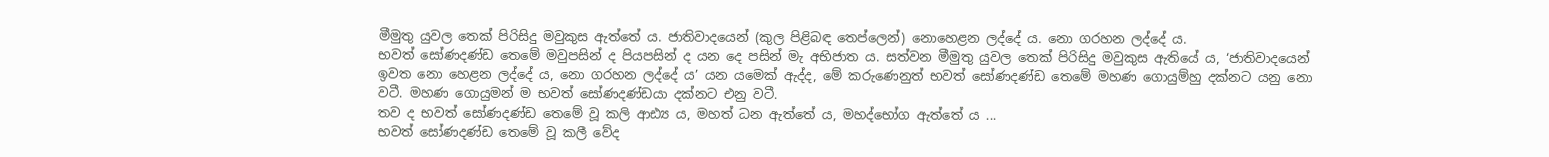මීමුතු යුවල තෙක් පිරිසිදු මවුකුස ඇත්තේ ය. ජාතිවාදයෙන් (කුල පිළිබඳ තෙප්ලෙන්) නොහෙළන ලද්දේ ය. නො ගරහන ලද්දේ ය.
භවත් සෝණදණ්ඩ තෙමේ මවුපසින් ද පියපසින් ද යන දෙ පසින් මැ අභිජාත ය. සත්වන මීමුතු යුවල තෙක් පිරිසිදු මවුකුස ඇතියේ ය, ‘ජාතිවාදයෙන් ඉවත නො හෙළන ලද්දේ ය, නො ගරහන ලද්දේ ය’ යන යමෙක් ඇද්ද, මේ කරුණෙනුත් භවත් සෝණදණ්ඩ තෙමේ මහණ ගොයුම්හු දක්නට යනු නො වටී. මහණ ගොයුමන් ම භවත් සෝණදණ්ඩයා දක්නට එනු වටී.
තව ද භවත් සෝණදණ්ඩ තෙමේ වූ කලි ආඪ්‍ය ය, මහත් ධන ඇත්තේ ය, මහද්භෝග ඇත්තේ ය ...
භවත් සෝණදණ්ඩ තෙමේ වූ කලී වේද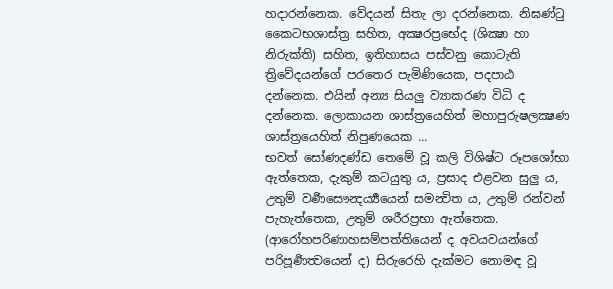හදාරන්නෙක. වේදයන් සිතැ ලා දරන්නෙක. නිඝණ්ටු කෛටභශාස්ත්‍ර සහිත, අක්‍ෂරප්‍රභේද (ශික්‍ෂා හා නිරුක්ති) සහිත, ඉතිහාසය පස්වනු කොටැති ත්‍රිවේදයන්ගේ පරතෙර පැමිණියෙක, පදපාඨ දන්නෙක. එයින් අන්‍ය සියලු ව්‍යාකරණ විධි ද දන්නෙක. ලොකායන ශාස්ත්‍රයෙහිත් මහාපුරුෂලක්‍ෂණ ශාස්ත්‍රයෙහිත් නිපුණයෙක …
භවත් සෝණදණ්ඩ තෙමේ වූ කලි විශිෂ්‍ට රූපශෝභා ඇත්තෙක, දැකුම් කටයුතු ය, ප්‍රසාද එළවන සුලු ය, උතුම් වර්‍ණසෞන්‍දර්‍ය්‍යයෙන් සමන්‍විත ය, උතුම් රන්වන් පැහැත්තෙක, උතුම් ශරීරප්‍රභා ඇත්තෙක. (ආරෝහපරිණාහසම්පත්තියෙන් ද අවයවයන්ගේ පරිපූර්‍ණත්‍වයෙන් ද) සිරුරෙහි දැක්මට නොමඳ වූ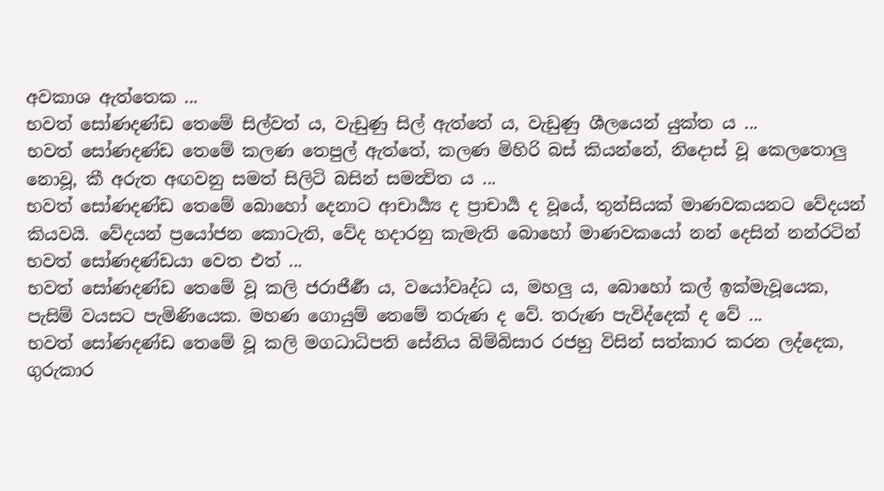අවකාශ ඇත්තෙක ...
භවත් සෝණදණ්ඩ තෙමේ සිල්වත් ය, වැඩුණු සිල් ඇත්තේ ය, වැඩුණු ශීලයෙන් යුක්ත ය ...
භවත් සෝණදණ්ඩ තෙමේ කලණ තෙපුල් ඇත්තේ, කලණ මිහිරි බස් කියන්නේ, නිදොස් වූ කෙලතොලු නොවූ, කී අරුත අඟවනු සමත් සිලිටි බසින් සමන්‍විත ය ...
භවත් සෝණදණ්ඩ තෙමේ බොහෝ දෙනාට ආචාර්‍ය්‍ය ද ප්‍රාචාර්‍ය ද වූයේ, තුන්සියක් මාණවකයනට වේදයන් කියවයි. වේදයන් ප්‍රයෝජන කොටැති, වේද හදාරනු කැමැති බොහෝ මාණවකයෝ නන් දෙසින් නන්රටින් භවත් සෝණදණ්ඩයා වෙත එත් ...
භවත් සෝණදණ්ඩ තෙමේ වූ කලි ජරාජීර්‍ණ ය, වයෝවෘද්ධ ය, මහලු ය, බොහෝ කල් ඉක්මැවූයෙක, පැසිම් වයසට පැමිණියෙක. මහණ ගොයුම් තෙමේ තරුණ ද වේ. තරුණ පැවිද්දෙක් ද වේ ...
භවත් සෝණදණ්ඩ තෙමේ වූ කලි මගධාධිපති සේනිය බිම්බිසාර රජහු විසින් සත්කාර කරන ලද්දෙක, ගුරුකාර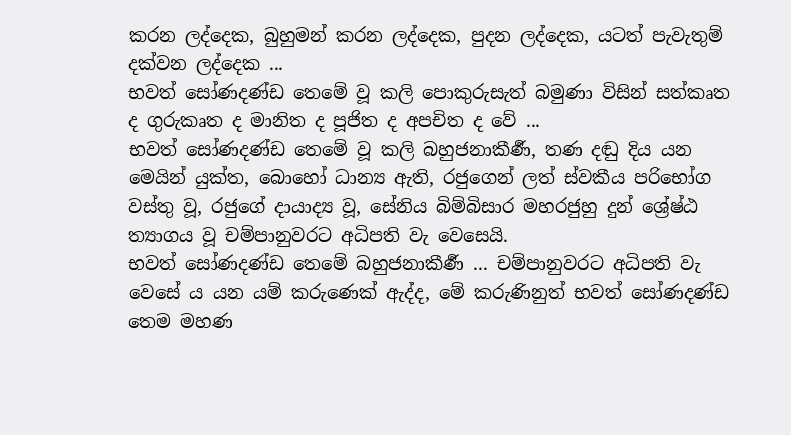කරන ලද්දෙක, බුහුමන් කරන ලද්දෙක, පුදන ලද්දෙක, යටත් පැවැතුම් දක්වන ලද්දෙක ...
භවත් සෝණදණ්ඩ තෙමේ වූ කලි පොකුරුසැත් බමුණා විසින් සත්කෘත ද ගුරුකෘත ද මානිත ද පූජිත ද අපචිත ද වේ ...
භවත් සෝණදණ්ඩ තෙමේ වූ කලි බහුජනාකීර්‍ණ, තණ දඬු දිය යන මෙයින් යුක්ත, බොහෝ ධාන්‍ය ඇති, රජුගෙන් ලත් ස්‍වකීය පරිභෝග වස්තු වූ, රජුගේ දායාද්‍ය වූ, සේනිය බිම්බිසාර මහරජුහු දුන් ශ්‍රේෂ්ඨ ත්‍යාගය වූ චම්පානුවරට අධිපති වැ වෙසෙයි.
භවත් සෝණදණ්ඩ තෙමේ බහුජනාකීර්‍ණ ... චම්පානුවරට අධිපති වැ වෙසේ ය යන යම් කරුණෙක් ඇද්ද, මේ කරුණිනුත් භවත් සෝණදණ්ඩ තෙම මහණ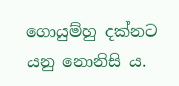ගොයුම්හු දක්නට යනු නොනිසි ය.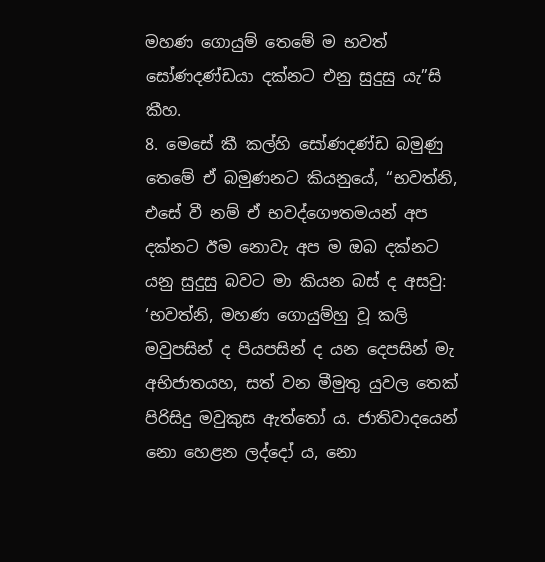මහණ ගොයුම් තෙමේ ම භවත් සෝණදණ්ඩයා දක්නට එනු සුදුසු යැ”සි කීහ.
8. මෙසේ කී කල්හි සෝණදණ්ඩ බමුණු තෙමේ ඒ බමුණනට කියනුයේ, “භවත්නි, එසේ වී නම් ඒ භවද්ගෞතමයන් අප දක්නට ඊම නොවැ අප ම ඔබ දක්නට යනු සුදුසු බවට මා කියන බස් ද අසවු: ‘භවත්නි, මහණ ගොයුම්හු වූ කලි මවුපසින් ද පියපසින් ද යන දෙපසින් මැ අභිජාතයහ, සත් වන මීමුතු යුවල තෙක් පිරිසිදු මවුකුස ඇත්තෝ ය. ජාතිවාදයෙන් නො හෙළන ලද්දෝ ය, නො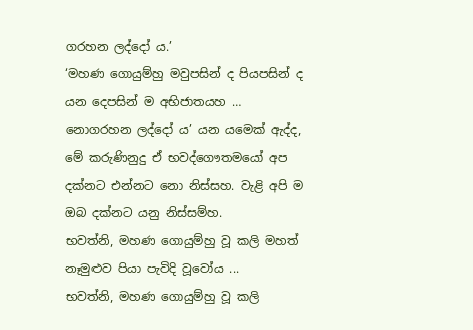ගරහන ලද්දෝ ය.’
‘මහණ ගොයුම්හු මවුපසින් ද පියපසින් ද යන දෙපසින් ම අභිජාතයහ … නොගරහන ලද්දෝ ය’ යන යමෙක් ඇද්ද, මේ කරුණිනුදු ඒ භවද්ගෞතමයෝ අප දක්නට එන්නට නො නිස්සහ. වැළි අපි ම ඔබ දක්නට යනු නිස්සම්හ.
භවත්නි, මහණ ගොයුම්හු වූ කලි මහත් නෑමුළුව පියා පැවිදි වූවෝය ...
භවත්නි, මහණ ගොයුම්හු වූ කලි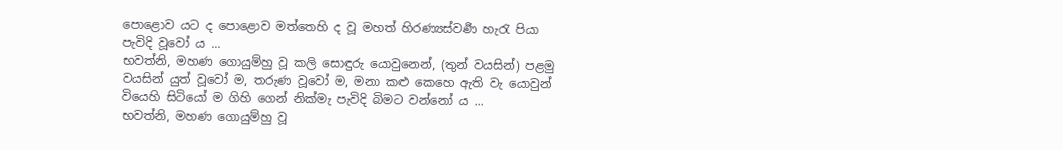පොළොව යට ද පොළොව මත්තෙහි ද වූ මහත් හිරණ්‍යස්‍වර්‍ණ හැරැ පියා පැවිදි වූවෝ ය ...
භවත්නි, මහණ ගොයුම්හු වූ කලි සොඳුරු යොවුනෙන්, (තුන් වයසින්) පළමු වයසින් යුත් වූවෝ ම, තරුණ වූවෝ ම, මනා කළු කෙහෙ ඇති වැ යොවුන් වියෙහි සිටියෝ ම ගිහි ගෙන් නික්මැ පැවිදි බිමට වන්නෝ ය ...
භවත්නි, මහණ ගොයුම්හු වූ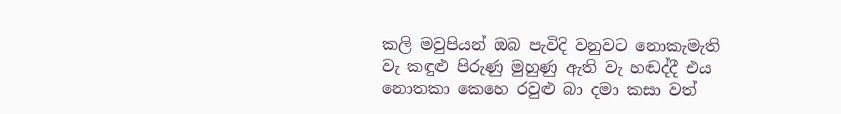කලි මවුපියන් ඔබ පැවිදි වනුවට නොකැමැති වැ කඳුළු පිරුණු මුහුණු ඇති වැ හඬද්දී එය නොතකා කෙහෙ රවුළු බා දමා කසා වත්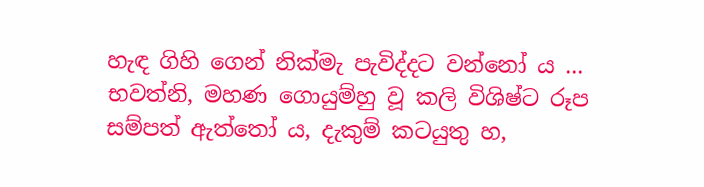හැඳ ගිහි ගෙන් නික්මැ පැවිද්දට වන්නෝ ය ...
භවත්නි, මහණ ගොයුම්හු වූ කලි විශිෂ්‍ට රූප සම්පත් ඇත්තෝ ය, දැකුම් කටයුතු හ,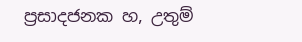ප්‍රසාදජනක හ, උතුම්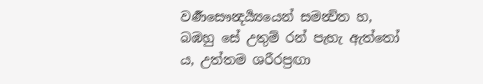වර්‍ණසෞන්‍දර්‍ය්‍යයෙන් සමන්‍විත හ, බඹහු සේ උතුම් රන් පැහැ ඇත්තෝ ය, උත්තම ශරීරප්‍රඟා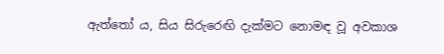ඇත්තෝ ය, සිය සිරුරෙඟි දැක්මට නොමඳ වූ අවකාශ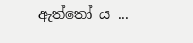ඇත්තෝ ය ...